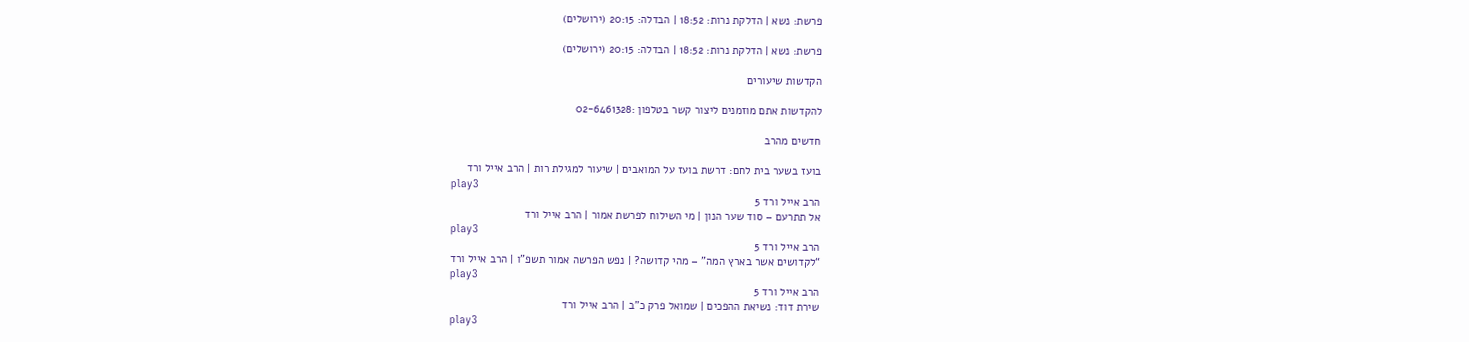פרשת: נשא | הדלקת נרות: 18:52 | הבדלה: 20:15 (ירושלים)

פרשת: נשא | הדלקת נרות: 18:52 | הבדלה: 20:15 (ירושלים)

הקדשות שיעורים

להקדשות אתם מוזמנים ליצור קשר בטלפון :02-6461328

חדשים מהרב

בועז בשער בית לחם: דרשת בועז על המואבים | שיעור למגילת רות | הרב אייל ורד
play3
הרב אייל ורד 5
אל תתרעם – סוד שער הנון | מי השילוח לפרשת אמור | הרב אייל ורד
play3
הרב אייל ורד 5
“לקדושים אשר בארץ המה” – מהי קדושה? | נפש הפרשה אמור תשפ”ו | הרב אייל ורד
play3
הרב אייל ורד 5
שירת דוד: נשיאת ההפכים | שמואל פרק כ”ב | הרב אייל ורד
play3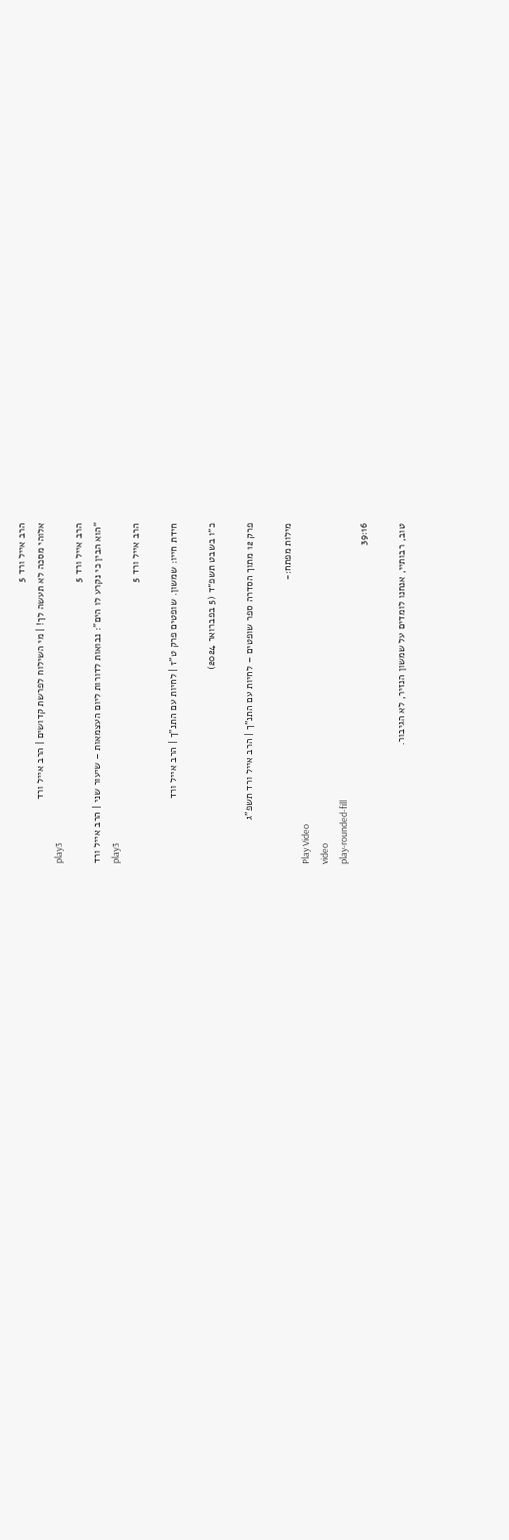הרב אייל ורד 5
אלוהי מסכה לא תעשה לך! | מי השילוח לפרשת קדושים | הרב אייל ורד
play3
הרב אייל ורד 5
“הוא הבין כי נקרע לו הים”: נבואות לדורות ליום העצמאות – שיעור שני | הרב אייל ורד
play3
הרב אייל ורד 5

חידת חייו: שמשון. שופטים פרק ט”ז | לחיות עם התנ”ך | הרב אייל ורד

כ״ו בשבט תשפ״ד (5 בפברואר 2024)

פרק 12 מתוך הסדרה ספר שופטים – לחיות עם התנ"ך | הרב אייל ורד תשפ"ג

מילות מפתח:-
Play Video
video
play-rounded-fill
39:16

טוב, רבותיי, אנחנו לומדים על שמשון הנזיר, לא הגיבור.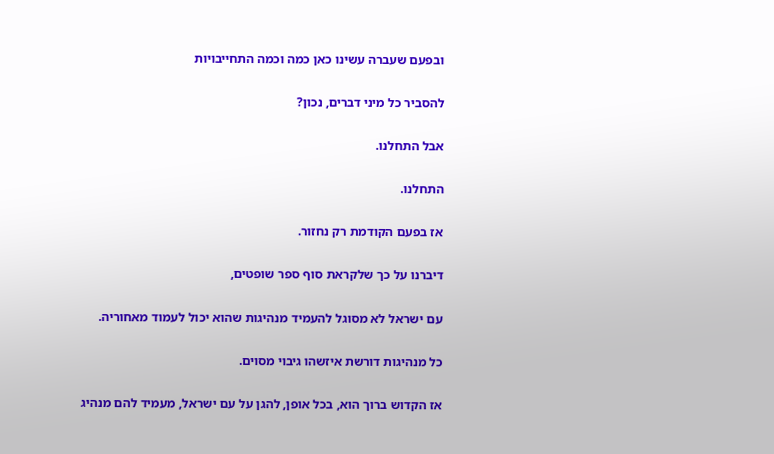ובפעם שעברה עשינו כאן כמה וכמה התחייבויות

להסביר כל מיני דברים, נכון?

אבל התחלנו.

התחלנו.

אז בפעם הקודמת רק נחזור.

דיברנו על כך שלקראת סוף ספר שופטים,

עם ישראל לא מסוגל להעמיד מנהיגות שהוא יכול לעמוד מאחוריה.

כל מנהיגות דורשת איזשהו גיבוי מסוים.

אז הקדוש ברוך הוא, בכל אופן, להגן על עם ישראל, מעמיד להם מנהיג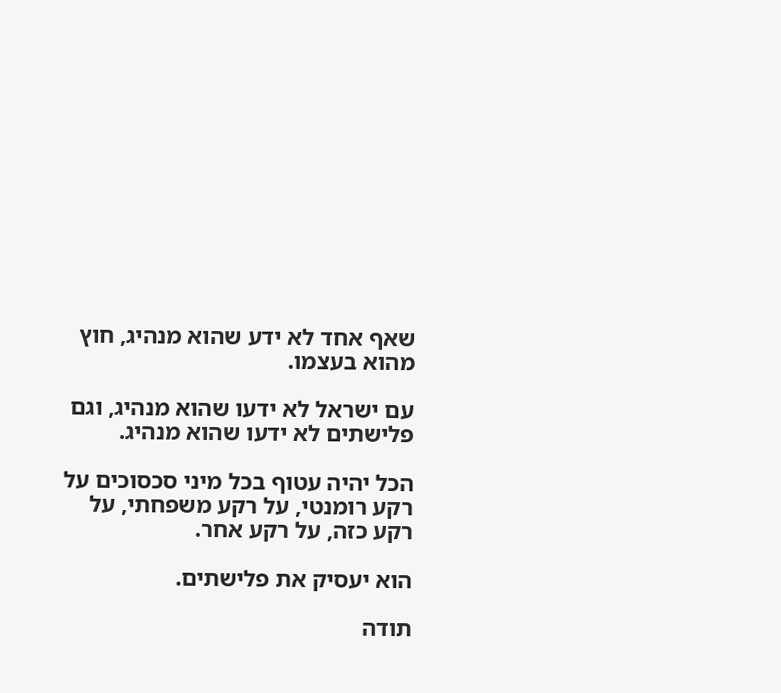שאף אחד לא ידע שהוא מנהיג, חוץ מהוא בעצמו.

עם ישראל לא ידעו שהוא מנהיג, וגם פלישתים לא ידעו שהוא מנהיג.

הכל יהיה עטוף בכל מיני סכסוכים על רקע רומנטי, על רקע משפחתי, על רקע כזה, על רקע אחר.

הוא יעסיק את פלישתים.

תודה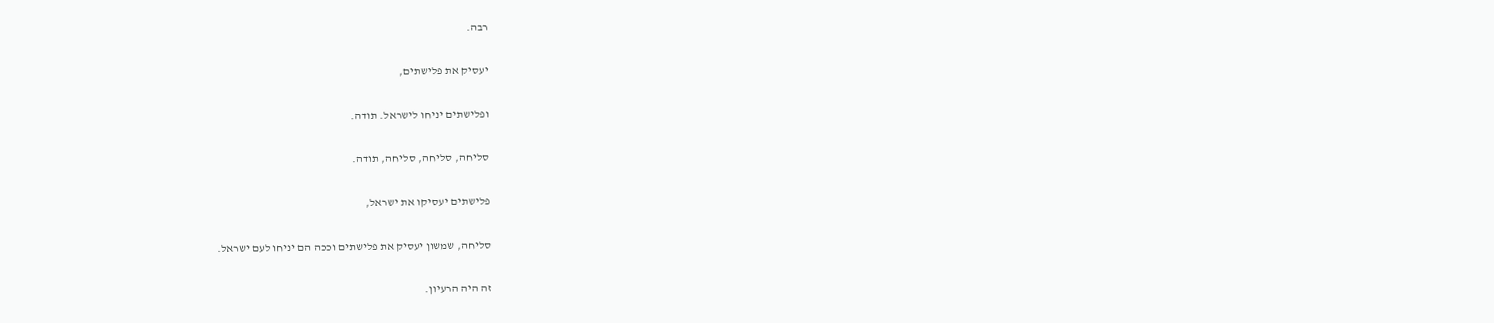רבה.

יעסיק את פלישתים,

ופלישתים יניחו לישראל. תודה.

סליחה, סליחה, סליחה, תודה.

פלישתים יעסיקו את ישראל,

סליחה, שמשון יעסיק את פלישתים וככה הם יניחו לעם ישראל.

זה היה הרעיון.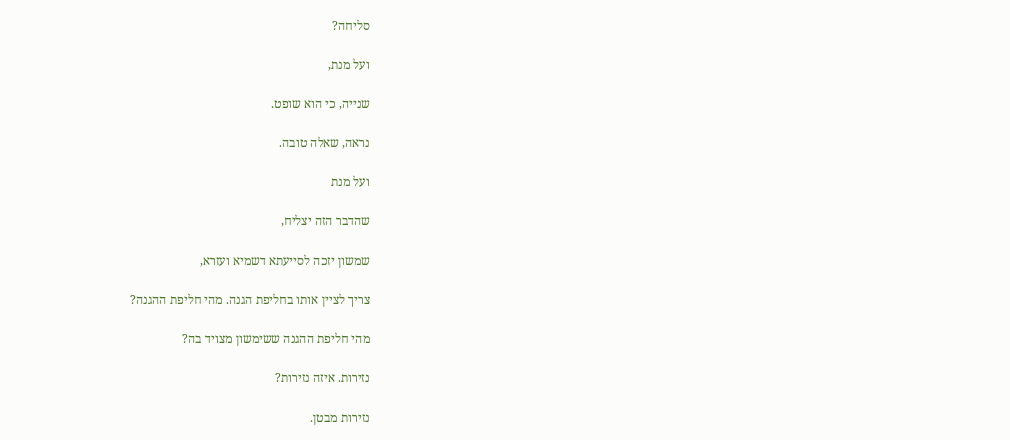סליחה?

ועל מנת,

שנייה, כי הוא שופט.

נראה, שאלה טובה.

ועל מנת

שהדבר הזה יצליח,

שמשון יזכה לסייעתא דשמיא ועזרא,

צריך לציין אותו בחליפת הגנה. מהי חליפת ההגנה?

מהי חליפת ההגנה ששימשון מצויד בה?

נזירות. איזה נזירות?

נזירות מבטן.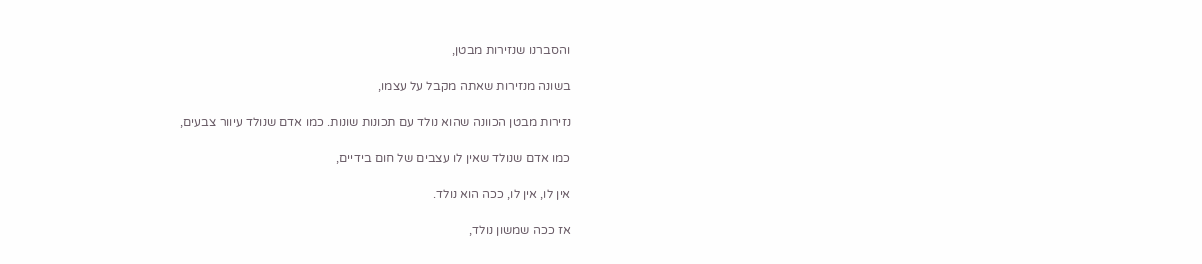והסברנו שנזירות מבטן,

בשונה מנזירות שאתה מקבל על עצמו,

נזירות מבטן הכוונה שהוא נולד עם תכונות שונות. כמו אדם שנולד עיוור צבעים,

כמו אדם שנולד שאין לו עצבים של חום בידיים,

אין לו, אין לו, ככה הוא נולד.

אז ככה שמשון נולד,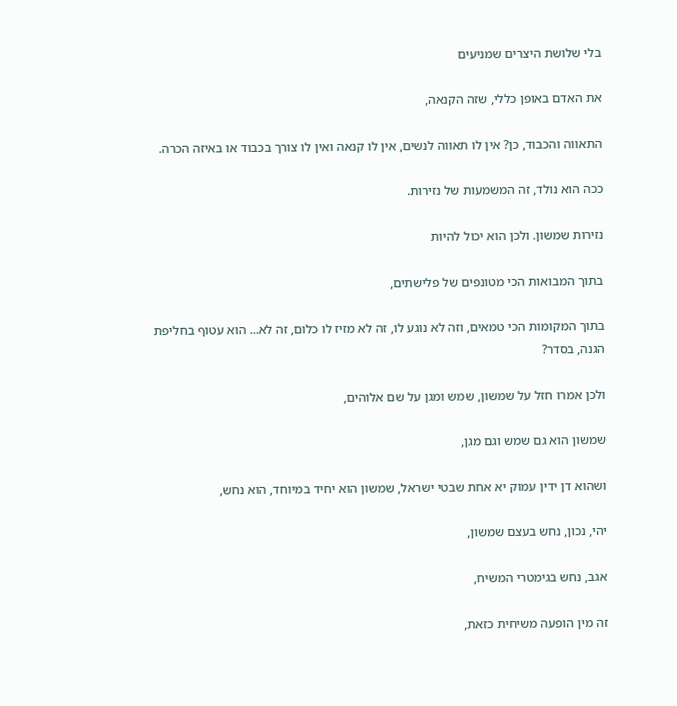בלי שלושת היצרים שמניעים

את האדם באופן כללי, שזה הקנאה,

התאווה והכבוד, כן? אין לו תאווה לנשים, אין לו קנאה ואין לו צורך בכבוד או באיזה הכרה.

ככה הוא נולד, זה המשמעות של נזירות.

נזירות שמשון. ולכן הוא יכול להיות

בתוך המבואות הכי מטונפים של פלישתים,

בתוך המקומות הכי טמאים, וזה לא נוגע לו, זה לא מזיז לו כלום, זה לא... הוא עטוף בחליפת הגנה, בסדר?

ולכן אמרו חזל על שמשון, שמש ומגן על שם אלוהים,

שמשון הוא גם שמש וגם מגן,

ושהוא דן ידין עמוק יא אחת שבטי ישראל, שמשון הוא יחיד במיוחד, הוא נחש,

יהי, נכון, נחש בעצם שמשון,

אגב, נחש בגימטרי המשיח,

זה מין הופעה משיחית כזאת,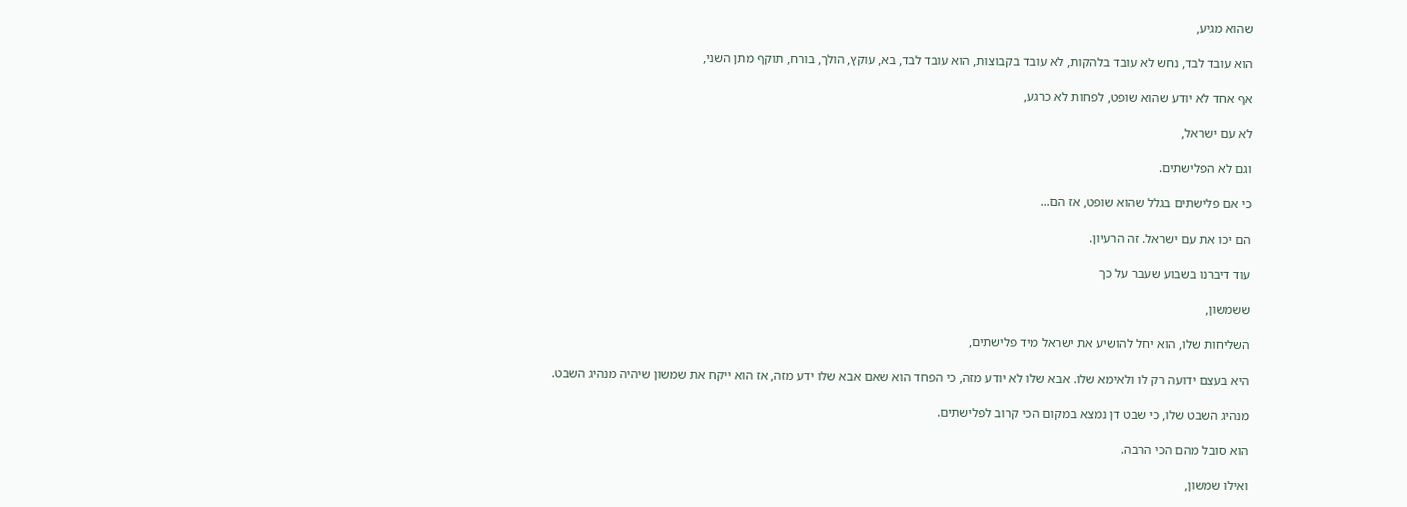שהוא מגיע,

הוא עובד לבד, נחש לא עובד בלהקות, לא עובד בקבוצות, הוא עובד לבד, בא, עוקץ, הולך, בורח, תוקף מתן השני,

אף אחד לא יודע שהוא שופט, לפחות לא כרגע,

לא עם ישראל,

וגם לא הפלישתים.

כי אם פלישתים בגלל שהוא שופט, אז הם...

הם יכו את עם ישראל. זה הרעיון.

עוד דיברנו בשבוע שעבר על כך

ששמשון,

השליחות שלו, הוא יחל להושיע את ישראל מיד פלישתים,

היא בעצם ידועה רק לו ולאימא שלו. אבא שלו לא יודע מזה, כי הפחד הוא שאם אבא שלו ידע מזה, אז הוא ייקח את שמשון שיהיה מנהיג השבט.

מנהיג השבט שלו, כי שבט דן נמצא במקום הכי קרוב לפלישתים.

הוא סובל מהם הכי הרבה.

ואילו שמשון,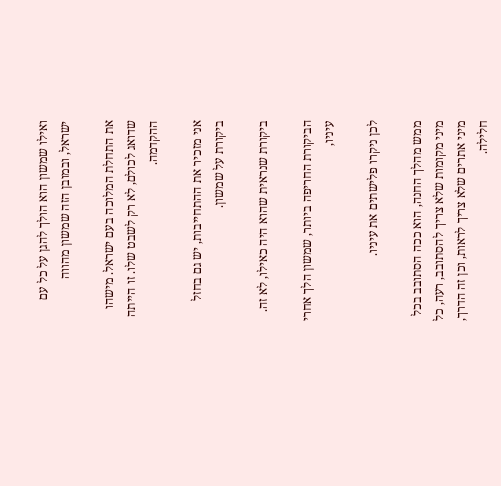ואילו שמשון הוא הולך להגן על כל עם ישראל, ובמובן הזה שמשון מהווה

את התחלת המלוכה בעם ישראל. מישהו שדואג לכולם, לא רק לשבט שלו. זו הייתה ההקדמה.

אני מזכיר את ההתחייבות, יש גם בחזל ביקורת על שמשון.

ביקורת שנראית שהוא היה כאילו, לא זה.

הביקורת החריפה ביותר, שמשון הלך אחרי עיניו,

לכן ניקרו פלישתים את עיניו.

ממש מהלך החנה, הוא ככה הסתובב בכל מיני מקומות שלא צריך להסתובב, רעה, כל מיני אתרים שלא צריך לראות, וכן זה הדרך, חלילה.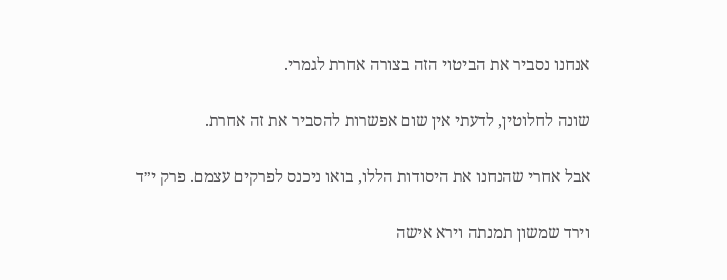אנחנו נסביר את הביטוי הזה בצורה אחרת לגמרי.

שונה לחלוטין, לדעתי אין שום אפשרות להסביר את זה אחרת.

אבל אחרי שהנחנו את היסודות הללו, בואו ניכנס לפרקים עצמם. פרק י״ד

וירד שמשון תמנתה וירא אישה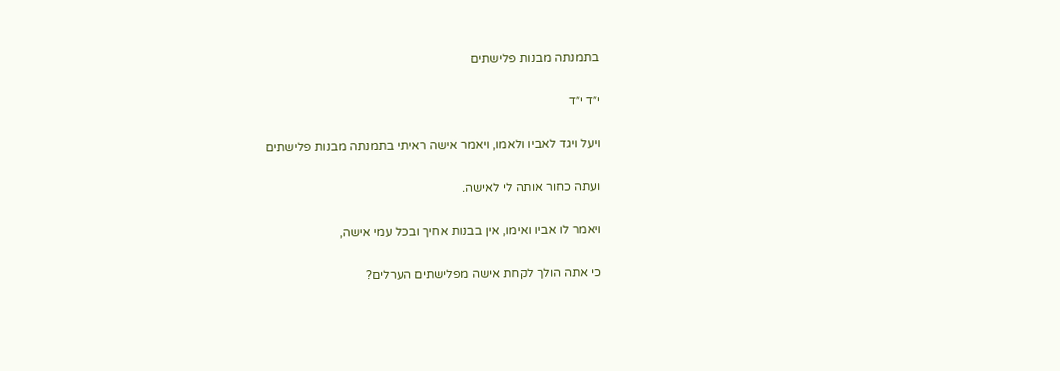בתמנתה מבנות פלישתים

י״ד י״ד

ויעל ויגד לאביו ולאמו, ויאמר אישה ראיתי בתמנתה מבנות פלישתים

ועתה כחור אותה לי לאישה.

ויאמר לו אביו ואימו, אין בבנות אחיך ובכל עמי אישה,

כי אתה הולך לקחת אישה מפלישתים הערלים?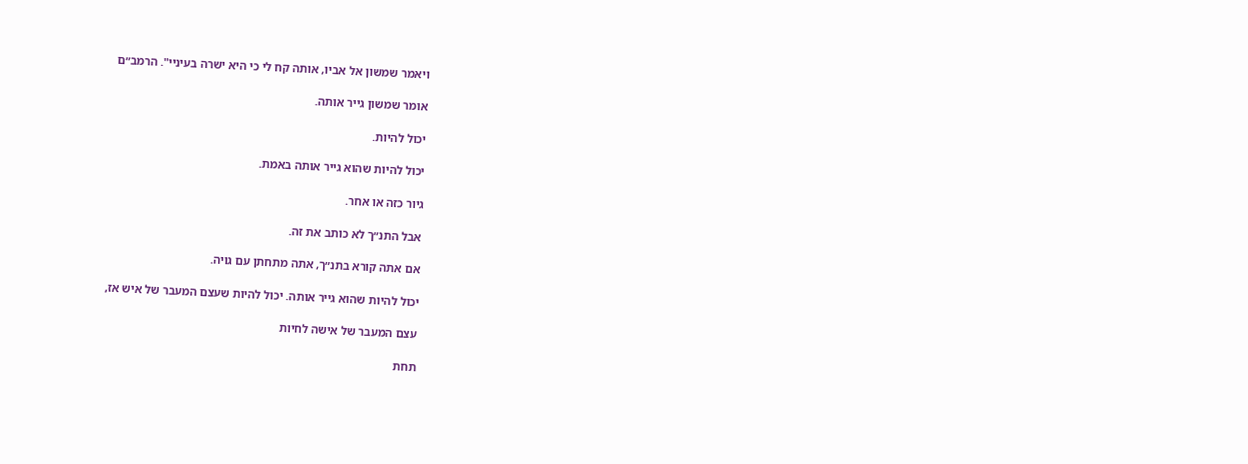ויאמר שמשון אל אביו, אותה קח לי כי היא ישרה בעיניי". הרמב״ם

אומר שמשון גייר אותה.

יכול להיות.

יכול להיות שהוא גייר אותה באמת.

גיור כזה או אחר.

אבל התנ״ך לא כותב את זה.

אם אתה קורא בתנ״ך, אתה מתחתן עם גויה.

יכול להיות שהוא גייר אותה. יכול להיות שעצם המעבר של איש אז,

עצם המעבר של אישה לחיות

תחת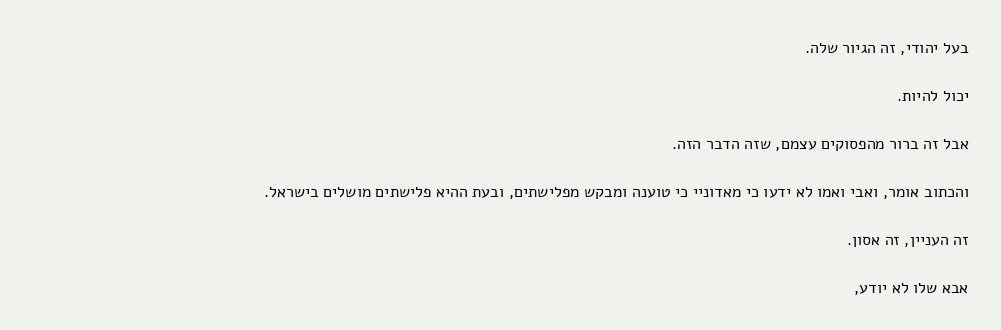בעל יהודי, זה הגיור שלה.

יכול להיות.

אבל זה ברור מהפסוקים עצמם, שזה הדבר הזה.

והכתוב אומר, ואבי ואמו לא ידעו כי מאדוניי כי טוענה ומבקש מפלישתים, ובעת ההיא פלישתים מושלים בישראל.

זה העניין, זה אסון.

אבא שלו לא יודע,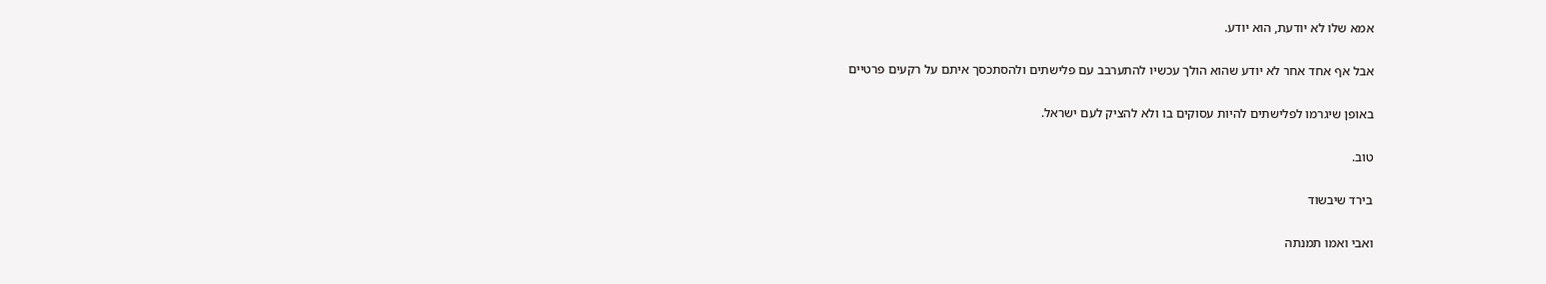אמא שלו לא יודעת, הוא יודע.

אבל אף אחד אחר לא יודע שהוא הולך עכשיו להתערבב עם פלישתים ולהסתכסך איתם על רקעים פרטיים

באופן שיגרמו לפלישתים להיות עסוקים בו ולא להציק לעם ישראל.

טוב.

בירד שיבשוד

ואבי ואמו תמנתה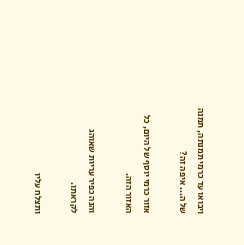ויבואו עד כרמי תמנתה, תמנה של ה... איפה זה?

אזור כרמי יוסף של היום, כל האזור הזה.

והנה כפיר עריות שאוהג לקראתו.

ותצלח עליו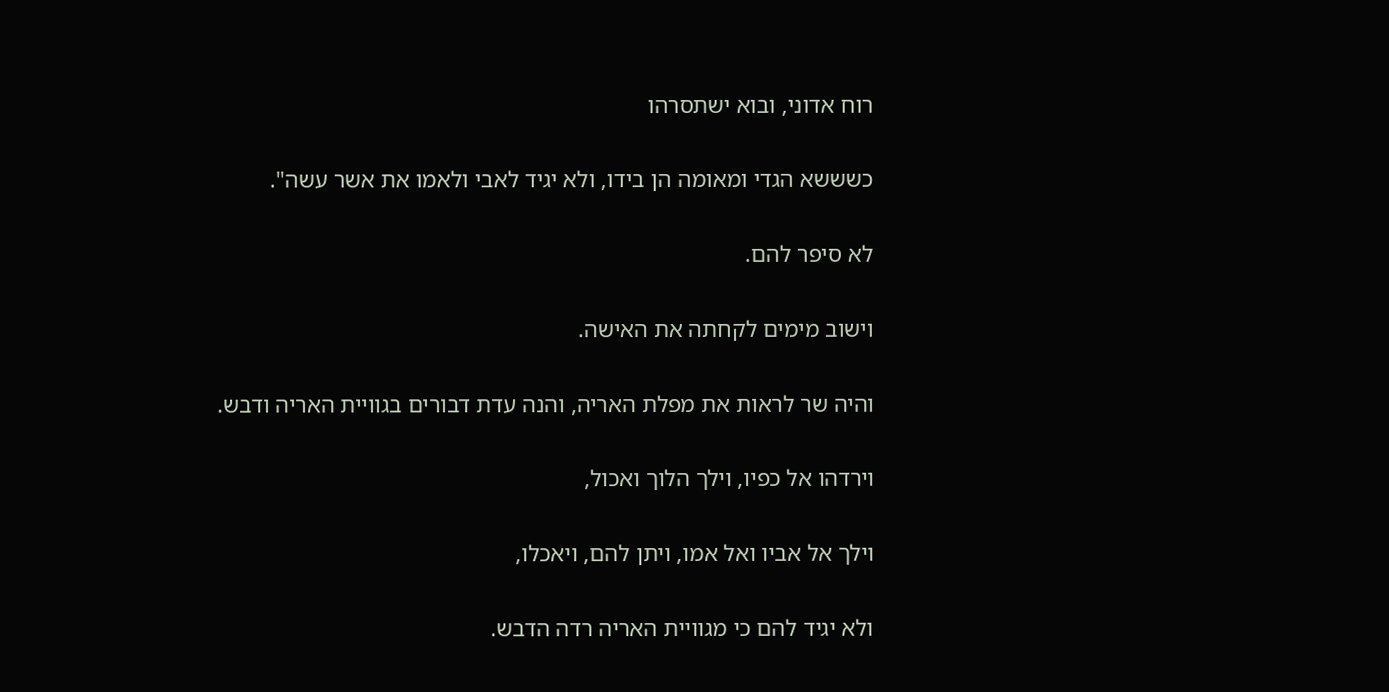רוח אדוני, ובוא ישתסרהו

כשששא הגדי ומאומה הן בידו, ולא יגיד לאבי ולאמו את אשר עשה".

לא סיפר להם.

וישוב מימים לקחתה את האישה.

והיה שר לראות את מפלת האריה, והנה עדת דבורים בגוויית האריה ודבש.

וירדהו אל כפיו, וילך הלוך ואכול,

וילך אל אביו ואל אמו, ויתן להם, ויאכלו,

ולא יגיד להם כי מגוויית האריה רדה הדבש.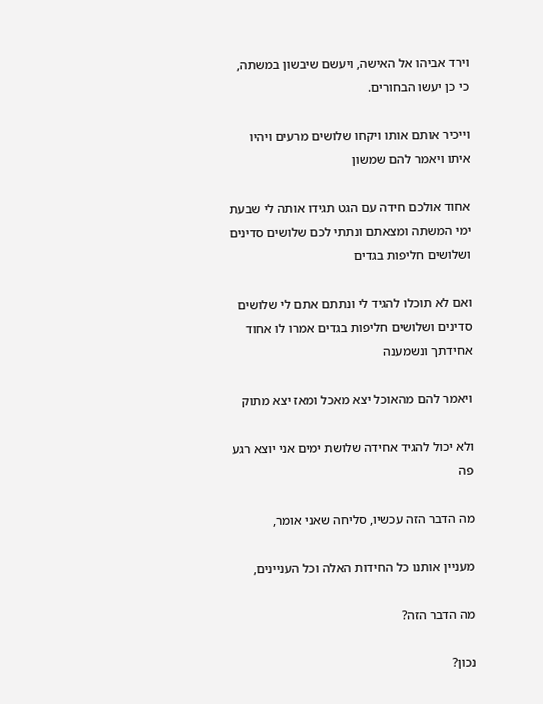וירד אביהו אל האישה, ויעשם שיבשון במשתה, כי כן יעשו הבחורים.

וייכיר אותם אותו ויקחו שלושים מרעים ויהיו איתו ויאמר להם שמשון

אחוד אולכם חידה עם הגט תגידו אותה לי שבעת ימי המשתה ומצאתם ונתתי לכם שלושים סדינים ושלושים חליפות בגדים

ואם לא תוכלו להגיד לי ונתתם אתם לי שלושים סדינים ושלושים חליפות בגדים אמרו לו אחוד אחידתך ונשמענה

ויאמר להם מהאוכל יצא מאכל ומאז יצא מתוק

ולא יכול להגיד אחידה שלושת ימים אני יוצא רגע פה

מה הדבר הזה עכשיו, סליחה שאני אומר,

מעניין אותנו כל החידות האלה וכל העניינים,

מה הדבר הזה?

נכון?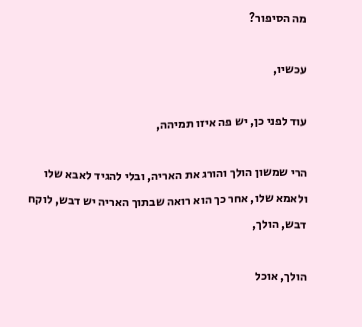מה הסיפור?

עכשיו,

עוד לפני כן, יש פה איזו תמיהה,

הרי שמשון הולך והורג את האריה, ובלי להגיד לאבא שלו ולאמא שלו, אחר כך הוא רואה שבתוך האריה יש דבש, לוקח דבש, הולך,

הולך, אוכל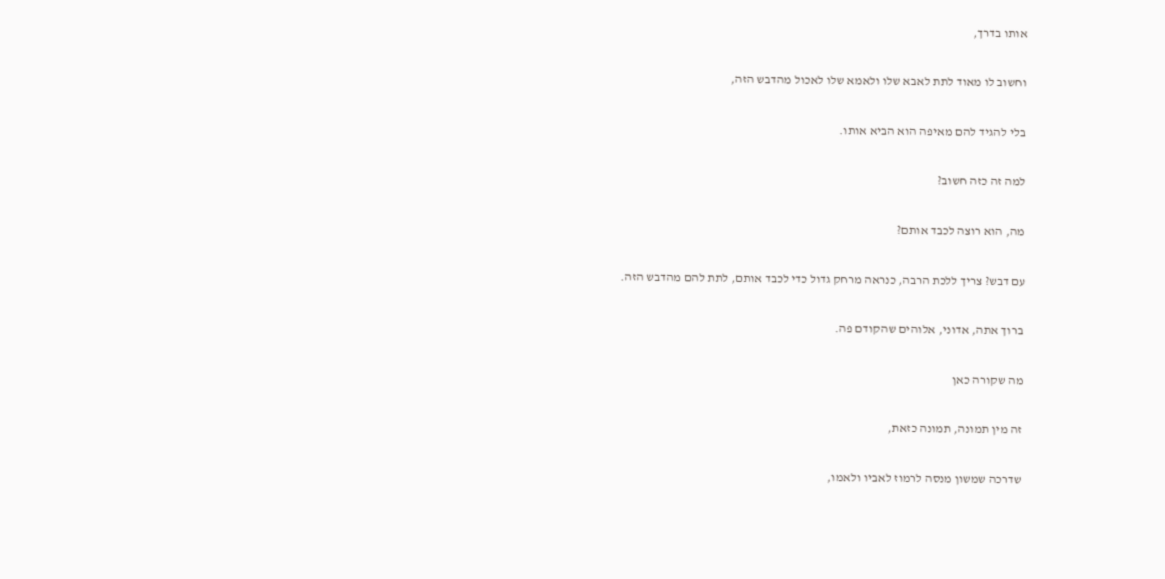אותו בדרך,

וחשוב לו מאוד לתת לאבא שלו ולאמא שלו לאכול מהדבש הזה,

בלי להגיד להם מאיפה הוא הביא אותו.

למה זה כזה חשוב?

מה, הוא רוצה לכבד אותם?

עם דבש? צריך ללכת הרבה, כנראה מרחק גדול כדי לכבד אותם, לתת להם מהדבש הזה.

ברוך אתה, אדוני, אלוהים שהקודם פה.

מה שקורה כאן

זה מין תמונה, תמונה כזאת,

שדרכה שמשון מנסה לרמוז לאביו ולאמו,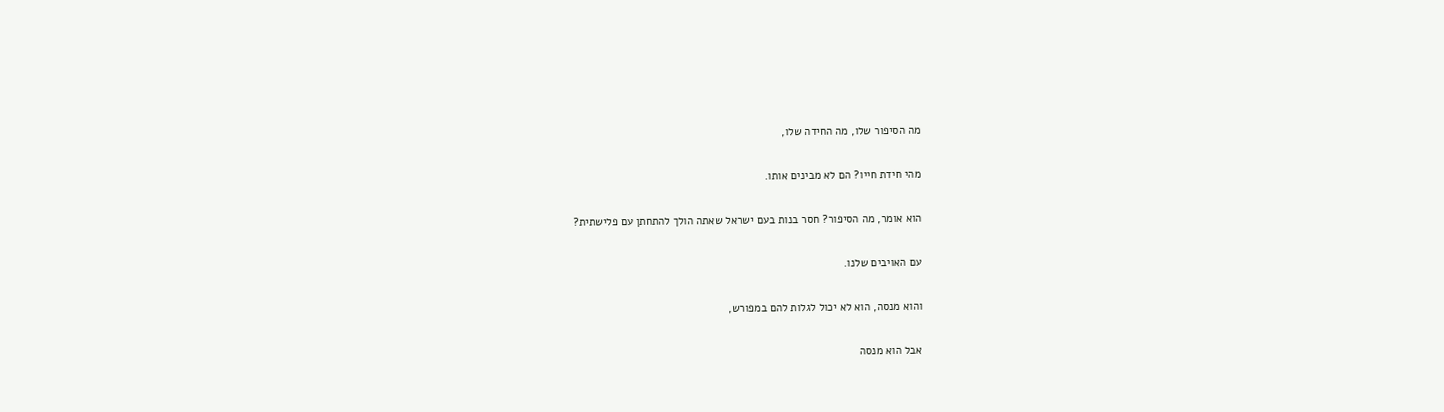מה הסיפור שלו, מה החידה שלו,

מהי חידת חייו? הם לא מבינים אותו.

הוא אומר, מה הסיפור? חסר בנות בעם ישראל שאתה הולך להתחתן עם פלישתית?

עם האויבים שלנו.

והוא מנסה, הוא לא יכול לגלות להם במפורש,

אבל הוא מנסה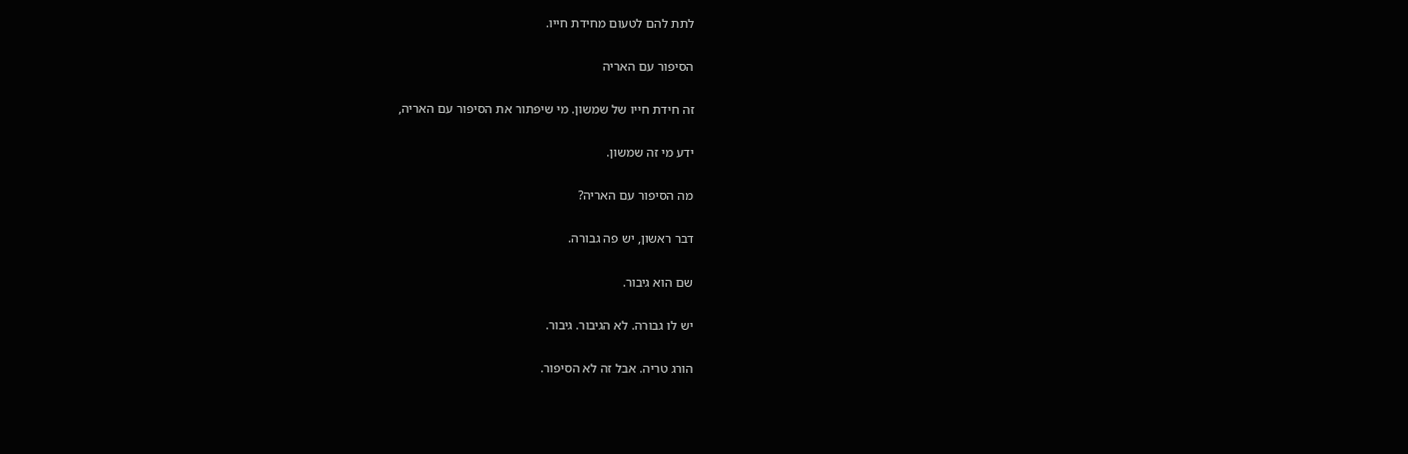לתת להם לטעום מחידת חייו.

הסיפור עם האריה

זה חידת חייו של שמשון. מי שיפתור את הסיפור עם האריה,

ידע מי זה שמשון.

מה הסיפור עם האריה?

דבר ראשון, יש פה גבורה.

שם הוא גיבור.

יש לו גבורה. לא הגיבור. גיבור.

הורג טריה. אבל זה לא הסיפור.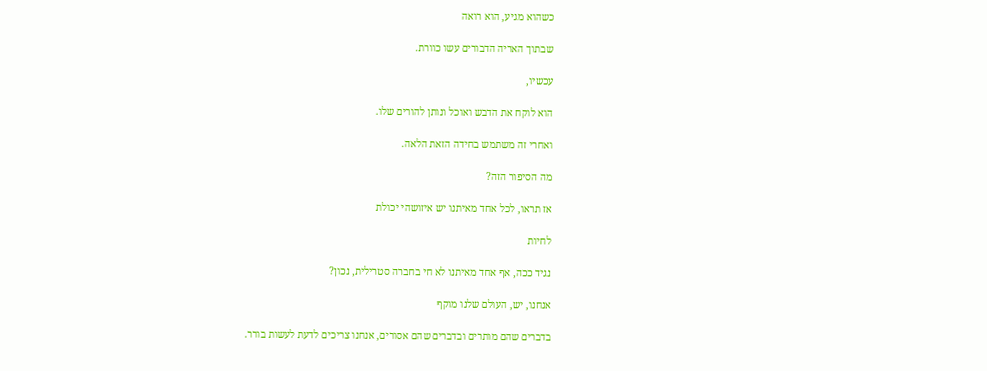כשהוא מגיע, הוא רואה

שבתוך האריה הדבורים עשו כוורת.

עכשיו,

הוא לוקח את הדבש ואוכל ונותן להורים שלו.

ואחרי זה משתמש בחידה הזאת הלאה.

מה הסיפור הזה?

אז תראו, לכל אחד מאיתנו יש איזושהי יכולת

לחיות

נגיד ככה, אף אחד מאיתנו לא חי בחברה סטרילית, נכון?

אנחנו, יש, העולם שלנו מוקף

בדברים שהם מותרים ובדברים שהם אסורים, אנחנו צריכים לדעת לעשות בורר.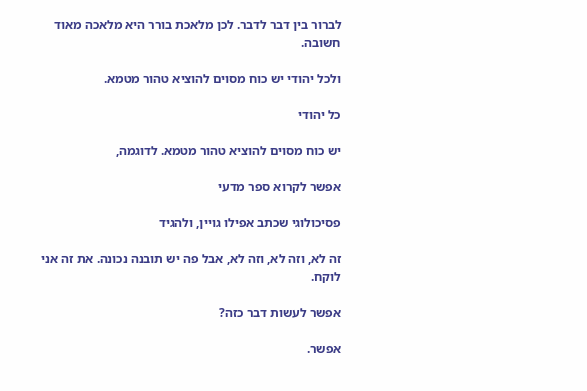לברור בין דבר לדבר. לכן מלאכת בורר היא מלאכה מאוד חשובה.

ולכל יהודי יש כוח מסוים להוציא טהור מטמא.

כל יהודי

יש כוח מסוים להוציא טהור מטמא. לדוגמה,

אפשר לקרוא ספר מדעי

פסיכולוגי שכתב אפילו גויין, ולהגיד

זה לא, וזה לא, וזה לא, אבל פה יש תובנה נכונה. את זה אני לוקח.

אפשר לעשות דבר כזה?

אפשר.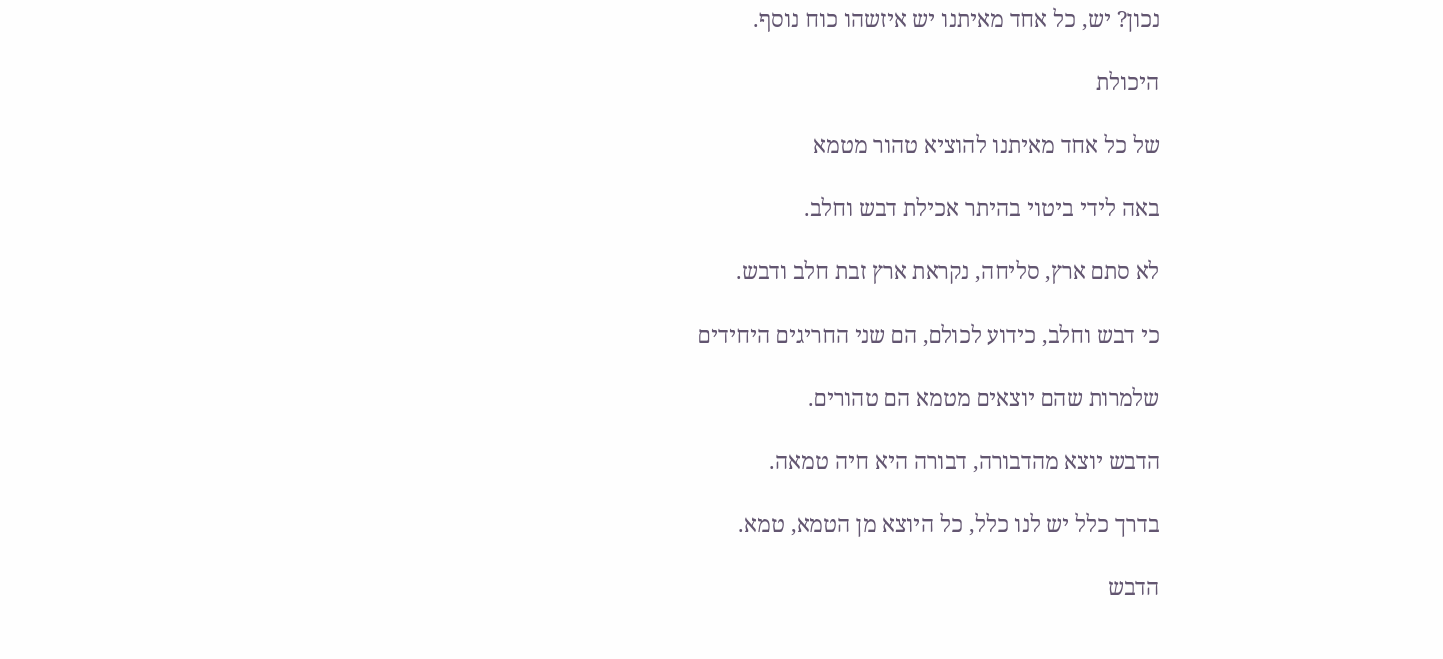נכון? יש, כל אחד מאיתנו יש איזשהו כוח נוסף.

היכולת

של כל אחד מאיתנו להוציא טהור מטמא

באה לידי ביטוי בהיתר אכילת דבש וחלב.

לא סתם ארץ, סליחה, נקראת ארץ זבת חלב ודבש.

כי דבש וחלב, כידוע לכולם, הם שני החריגים היחידים

שלמרות שהם יוצאים מטמא הם טהורים.

הדבש יוצא מהדבורה, דבורה היא חיה טמאה.

בדרך כלל יש לנו כלל, כל היוצא מן הטמא, טמא.

הדבש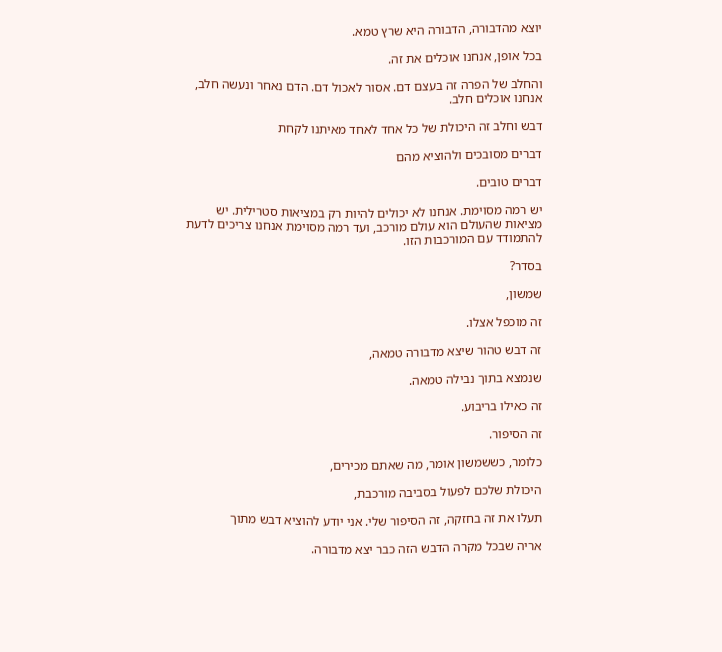יוצא מהדבורה, הדבורה היא שרץ טמא.

בכל אופן, אנחנו אוכלים את זה.

והחלב של הפרה זה בעצם דם. אסור לאכול דם. הדם נאחר ונעשה חלב, אנחנו אוכלים חלב.

דבש וחלב זה היכולת של כל אחד לאחד מאיתנו לקחת

דברים מסובכים ולהוציא מהם

דברים טובים.

יש רמה מסוימת. אנחנו לא יכולים להיות רק במציאות סטרילית. יש מציאות שהעולם הוא עולם מורכב, ועד רמה מסוימת אנחנו צריכים לדעת להתמודד עם המורכבות הזו.

בסדר?

שמשון,

זה מוכפל אצלו.

זה דבש טהור שיצא מדבורה טמאה,

שנמצא בתוך נבילה טמאה.

זה כאילו בריבוע.

זה הסיפור.

כלומר, כששמשון אומר, מה שאתם מכירים,

היכולת שלכם לפעול בסביבה מורכבת,

תעלו את זה בחזקה, זה הסיפור שלי. אני יודע להוציא דבש מתוך

אריה שבכל מקרה הדבש הזה כבר יצא מדבורה.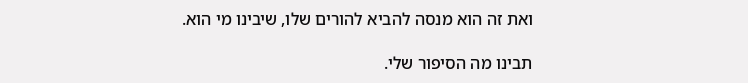ואת זה הוא מנסה להביא להורים שלו, שיבינו מי הוא.

תבינו מה הסיפור שלי.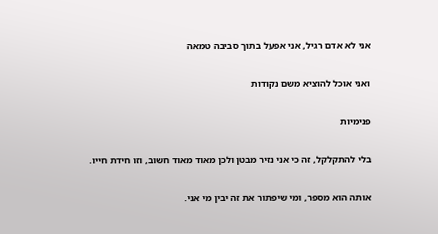אני לא אדם רגיל, אני אפעל בתוך סביבה טמאה

ואני אוכל להוציא משם נקודות

פנימיות

בלי להתקלקל, זה כי אני נזיר מבטן ולכן מאוד מאוד חשוב, וזו חידת חייו.

אותה הוא מספר, ומי שיפתור את זה יבין מי אני.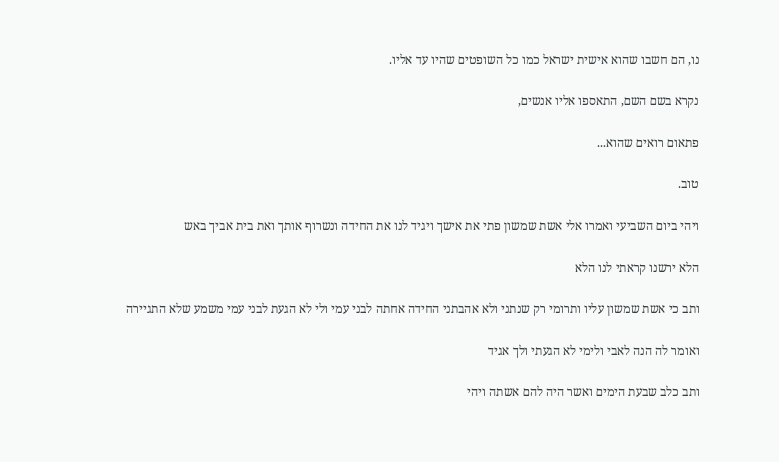נו, הם חשבו שהוא אישית ישראל כמו כל השופטים שהיו עד אליו.

נקרא בשם השם, התאספו אליו אנשים,

פתאום רואים שהוא...

טוב.

ויהי ביום השביעי ואמרו אלי אשת שמשון פתי את אישך ויגיד לנו את החידה ונשרוף אותך ואת בית אביך באש

הלא ירשנו קראתי לנו הלא

ותב כי אשת שמשון עליו ותרומי רק שנתני ולא אהבתני החידה אחתה לבני עמי ולי לא הגעת לבני עמי משמע שלא התגיירה

ואומר לה הנה לאבי ולימי לא הגעתי ולך אגיד

ותב כלב שבעת הימים ואשר היה להם אשתה ויהי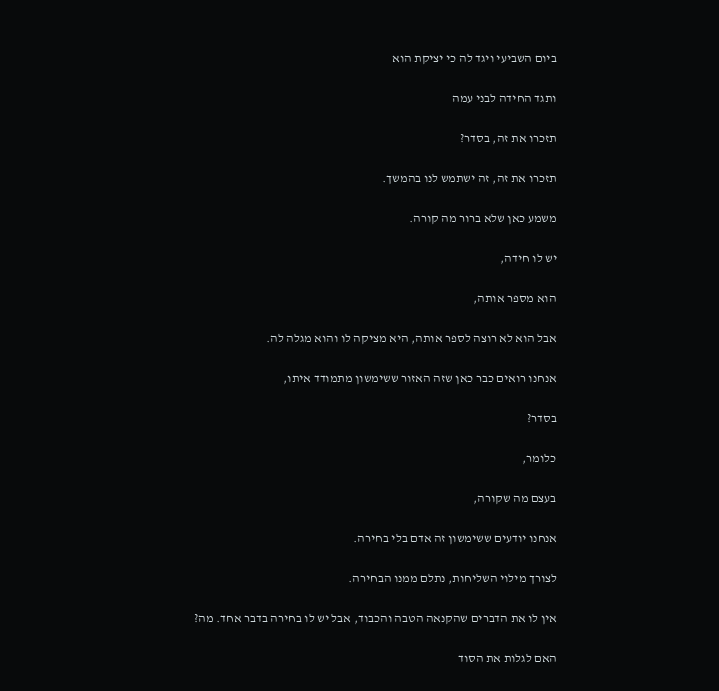ביום השביעי ויגד לה כי יציקת הוא

ותגד החידה לבני עמה

תזכרו את זה, בסדר?

תזכרו את זה, זה ישתמש לנו בהמשך.

משמע כאן שלא ברור מה קורה.

יש לו חידה,

הוא מספר אותה,

אבל הוא לא רוצה לספר אותה, היא מציקה לו והוא מגלה לה.

אנחנו רואים כבר כאן שזה האזור ששימשון מתמודד איתו,

בסדר?

כלומר,

בעצם מה שקורה,

אנחנו יודעים ששימשון זה אדם בלי בחירה.

לצורך מילוי השליחות, נתלם ממנו הבחירה.

אין לו את הדברים שהקנאה הטבה והכבוד, אבל יש לו בחירה בדבר אחד. מה?

האם לגלות את הסוד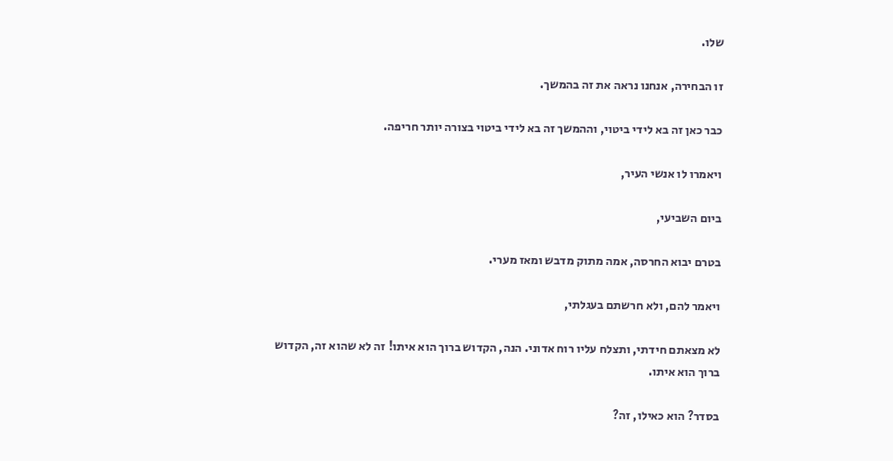שלו.

זו הבחירה, אנחנו נראה את זה בהמשך.

כבר כאן זה בא לידי ביטוי, וההמשך זה בא לידי ביטוי בצורה יותר חריפה.

ויאמרו לו אנשי העיר,

ביום השביעי,

בטרם יבוא החרסה, אמה מתוק מדבש ומאז מערי.

ויאמר להם, ולא חרשתם בעגלתי,

לא מצאתם חידתי, ותצלח עליו רוח אדוני. הנה, הקדוש ברוך הוא איתו! זה לא שהוא זה, הקדוש ברוך הוא איתו.

בסדר? הוא כאילו, זה?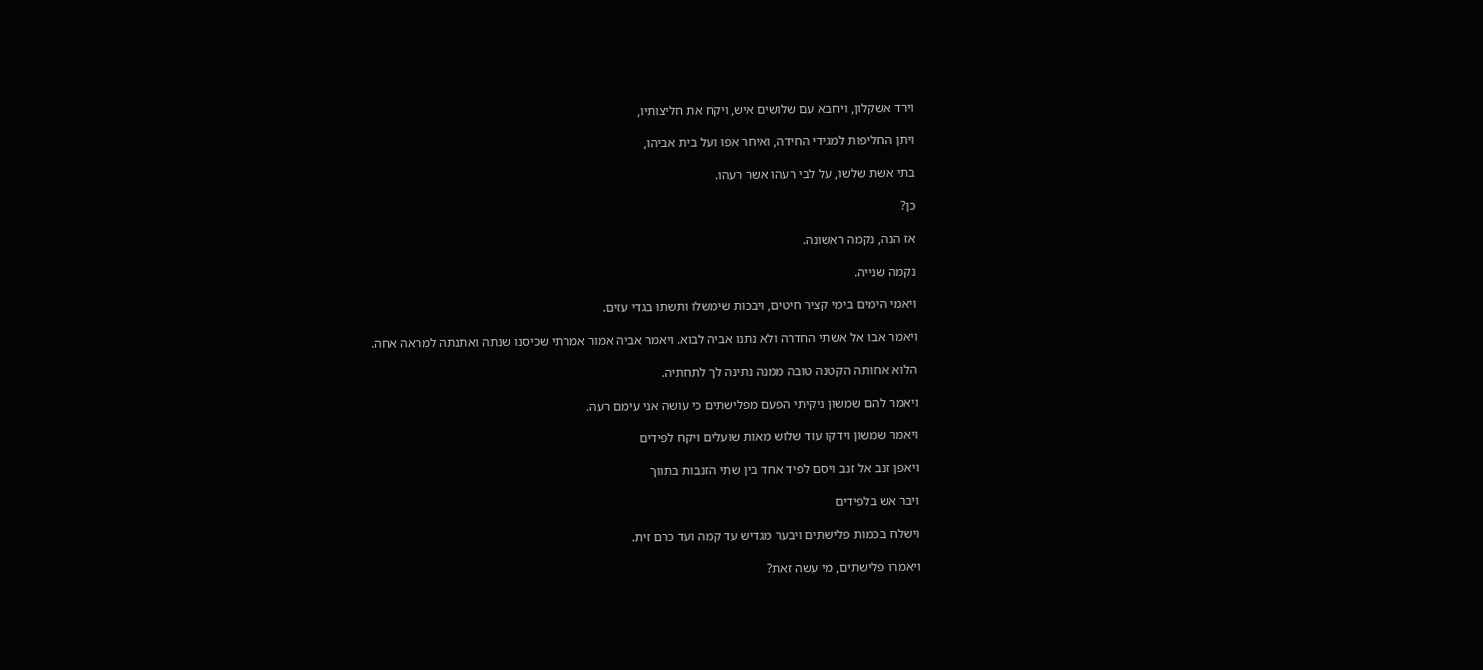וירד אשקלון, ויחבא עם שלושים איש, ויקח את חליצותיו,

ויתן החליפות למגידי החידה, ואיחר אפו ועל בית אביהו,

בתי אשת שלשו, על לבי רעהו אשר רעהו.

כן?

אז הנה, נקמה ראשונה.

נקמה שנייה.

ויאמי הימים בימי קציר חיטים, ויבכות שימשלו ותשתו בגדי עזים.

ויאמר אבו אל אשתי החדרה ולא נתנו אביה לבוא. ויאמר אביה אמור אמרתי שכיסנו שנתה ואתנתה למראה אחה.

הלוא אחותה הקטנה טובה ממנה נתינה לך לתחתיה.

ויאמר להם שמשון ניקיתי הפעם מפלישתים כי עושה אני עימם רעה.

ויאמר שמשון וידקו עוד שלוש מאות שועלים ויקח לפידים

ויאפן זנב אל זנב ויסם לפיד אחד בין שתי הזנבות בתווך

ויבר אש בלפידים

וישלח בכמות פלישתים ויבער מגדיש עד קמה ועד כרם זית.

ויאמרו פלישתים, מי עשה זאת?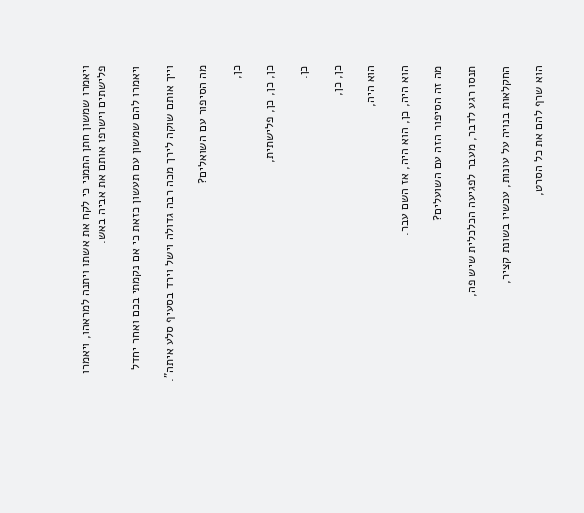ויאמרו שמשון חתן התמני כי לקח את אשתו ויתנה למראהו, ויאמרו פלישתים וישרפו אותם את אביה באש.

ויאמרו להם שמשון עם תעשון כזאת כי אם נקמתי בכם ואחר יחדל

וייך אותם שוקה לירך מכה רבה גדולה וישל וירד בסעיף סלע איתה".

מה הסיפור עם השואלים?

כן,

כן, כן, כן, פלישתית,

כן.

כן, כן,

הוא היה,

הוא היה, כן, הוא היה, אז השם עבר.

מה זה הסיפור הזה עם השועלים?

תנסו רגע לדבר, מעבר לפגיעה הכלכלית שיש פה,

החקלאות בנויה על עונות, עכשיו בשונת קציר,

הוא שרף להם את כל הסרט,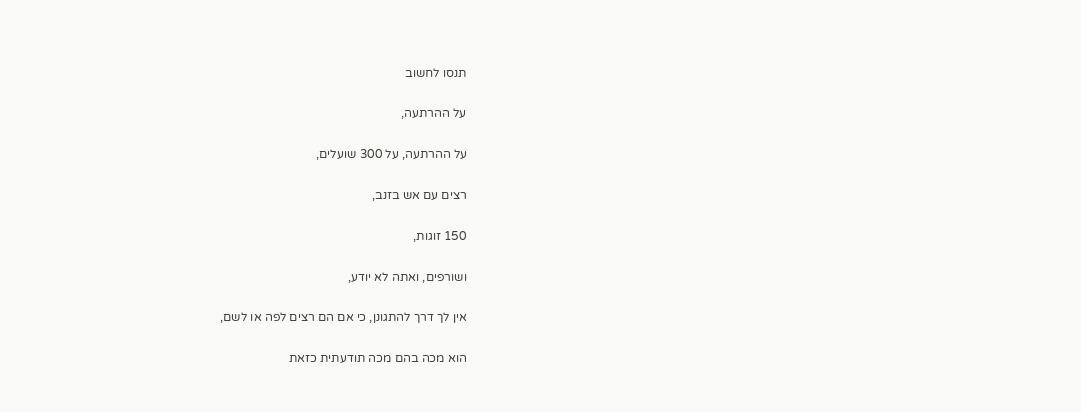תנסו לחשוב

על ההרתעה,

על ההרתעה, על 300 שועלים,

רצים עם אש בזנב,

150 זוגות,

ושורפים, ואתה לא יודע,

אין לך דרך להתגונן, כי אם הם רצים לפה או לשם,

הוא מכה בהם מכה תודעתית כזאת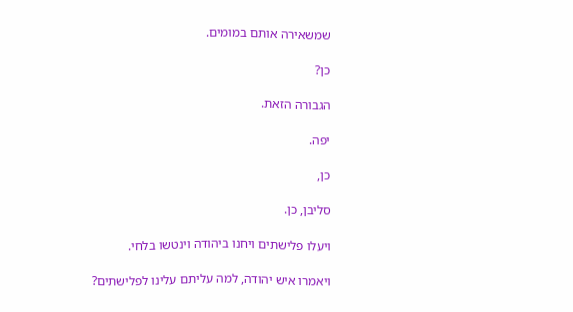שמשאירה אותם במומים.

כן?

הגבורה הזאת.

יפה.

כן,

סליבן, כן.

ויעלו פלישתים ויחנו ביהודה וינטשו בלחי.

ויאמרו איש יהודה, למה עליתם עלינו לפלישתים?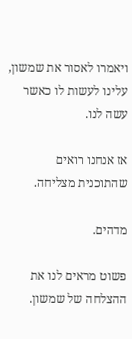ויאמרו לאסור את שמשון, עלינו לעשות לו כאשר עשה לנו.

אז אנחנו רואים שהתוכנית מצליחה.

מדהים.

פשוט מראים לנו את ההצלחה של שמשון.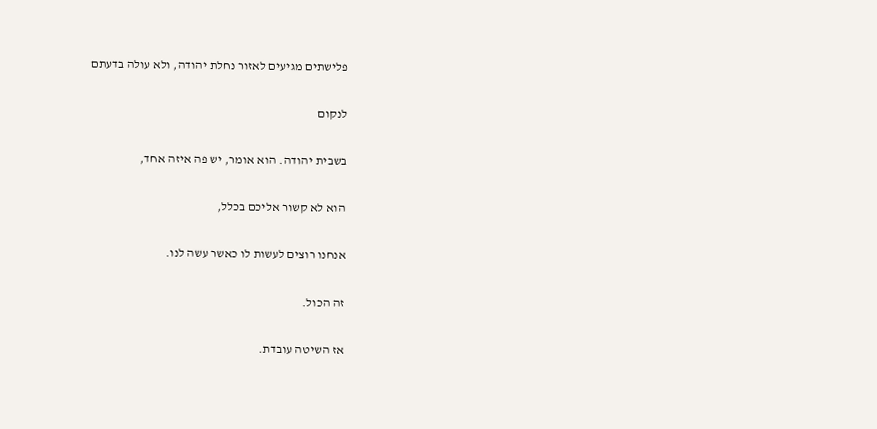פלישתים מגיעים לאזור נחלת יהודה, ולא עולה בדעתם

לנקום

בשבית יהודה. הוא אומר, יש פה איזה אחד,

הוא לא קשור אליכם בכלל,

אנחנו רוצים לעשות לו כאשר עשה לנו.

זה הכול.

אז השיטה עובדת.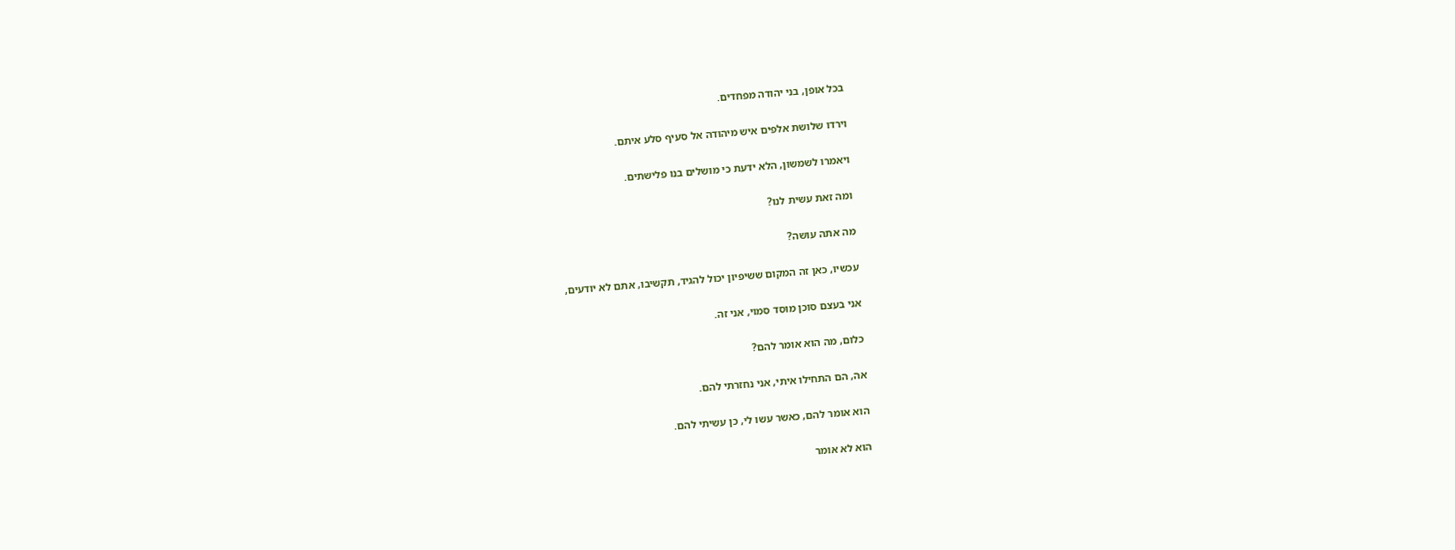בכל אופן, בני יהודה מפחדים.

וירדו שלושת אלפים איש מיהודה אל סעיף סלע איתם.

ויאמרו לשמשון, הלא ידעת כי מושלים בנו פלישתים.

ומה זאת עשית לנו?

מה אתה עושה?

עכשיו, כאן זה המקום ששיפיון יכול להגיד, תקשיבו, אתם לא יודעים,

אני בעצם סוכן מוסד סמוי, אני זה.

כלום, מה הוא אומר להם?

אה, הם התחילו איתי, אני נחזרתי להם.

הוא אומר להם, כאשר עשו לי, כן עשיתי להם.

הוא לא אומר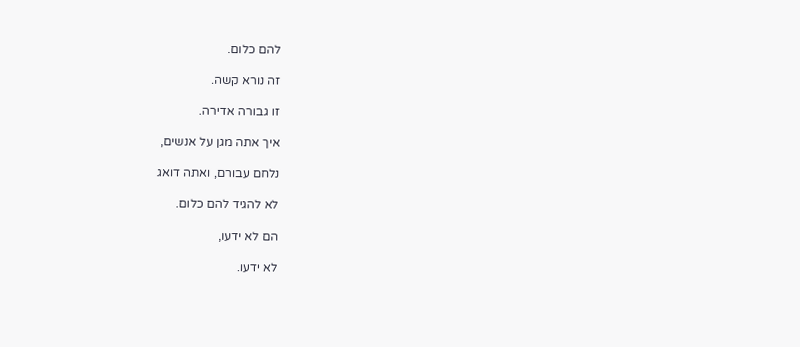להם כלום.

זה נורא קשה.

זו גבורה אדירה.

איך אתה מגן על אנשים,

נלחם עבורם, ואתה דואג

לא להגיד להם כלום.

הם לא ידעו,

לא ידעו.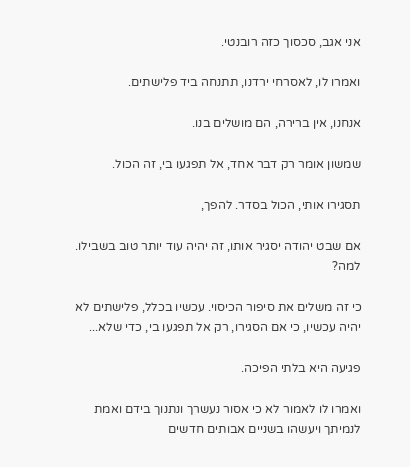אני אגב, סכסוך כזה רובנטי.

ואמרו לו, לאסרחי ירדנו, תתנחה ביד פלישתים.

אנחנו, אין ברירה, הם מושלים בנו.

שמשון אומר רק דבר אחד, אל תפגעו בי, זה הכול.

תסגירו אותי, הכול בסדר. להפך,

אם שבט יהודה יסגיר אותו, זה יהיה עוד יותר טוב בשבילו. למה?

כי זה משלים את סיפור הכיסוי. עכשיו בכלל, פלישתים לא יהיה עכשיו, כי אם הסגירו, רק אל תפגעו בי, כדי שלא...

פגיעה היא בלתי הפיכה.

ואמרו לו לאמור לא כי אסור נעשרך ונתנוך בידם ואמת לנמיתך ויעשהו בשניים אבותים חדשים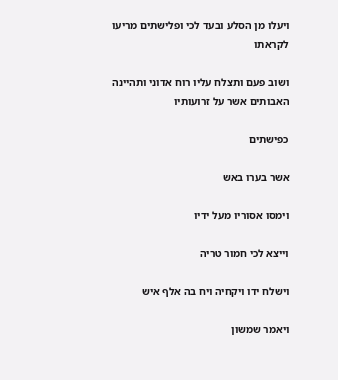ויעלו מן הסלע ובעד לכי ופלישתים מריעו לקראתו

ושוב פעם ותצלח עליו רוח אדוני ותהיינה האבותים אשר על זרועותיו

כפישתים

אשר בערו באש

וימסו אסוריו מעל ידיו

וייצא לכי חמור טריה

וישלח ידו ויקחיה ויח בה אלף איש

ויאמר שמשון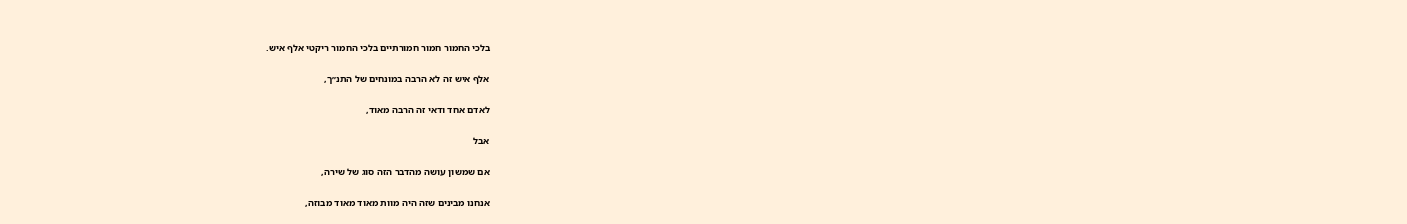בלכי החמור חמור חמורתיים בלכי החמור ריקטי אלף איש.

אלף איש זה לא הרבה במונחים של התנ״ך,

לאדם אחד ודאי זה הרבה מאוד,

אבל

אם שמשון עושה מהדבר הזה סוג של שירה,

אנחנו מבינים שזה היה מוות מאוד מאוד מבוזה,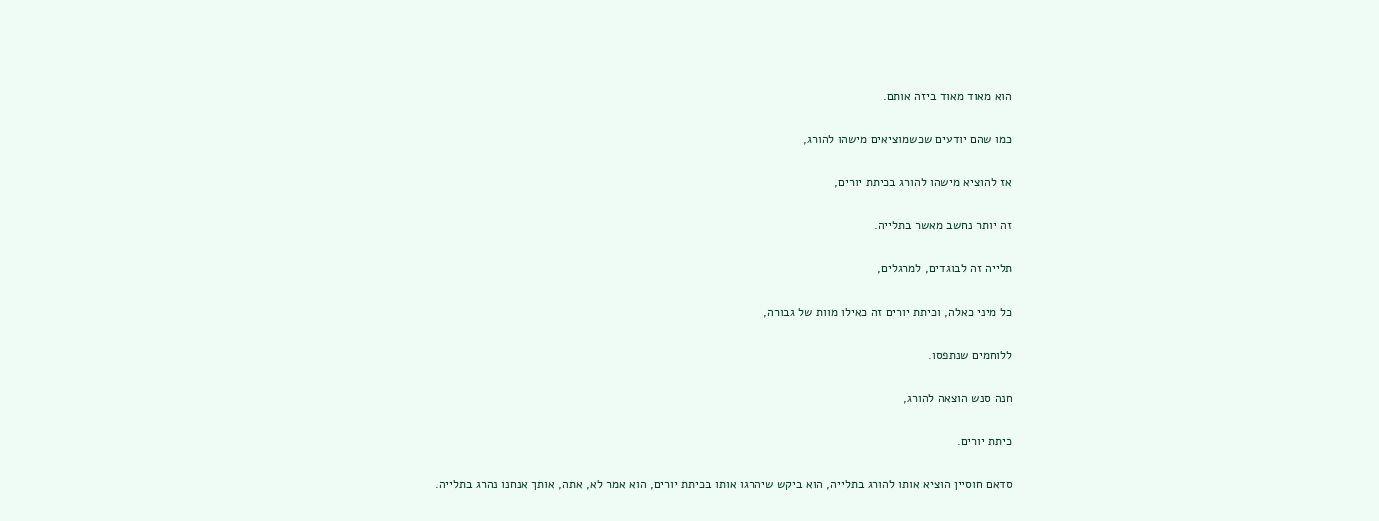הוא מאוד מאוד ביזה אותם.

כמו שהם יודעים שכשמוציאים מישהו להורג,

אז להוציא מישהו להורג בכיתת יורים,

זה יותר נחשב מאשר בתלייה.

תלייה זה לבוגדים, למרגלים,

כל מיני כאלה, וכיתת יורים זה כאילו מוות של גבורה,

ללוחמים שנתפסו.

חנה סנש הוצאה להורג,

כיתת יורים.

סדאם חוסיין הוציא אותו להורג בתלייה, הוא ביקש שיהרגו אותו בכיתת יורים, הוא אמר לא, אתה, אותך אנחנו נהרג בתלייה.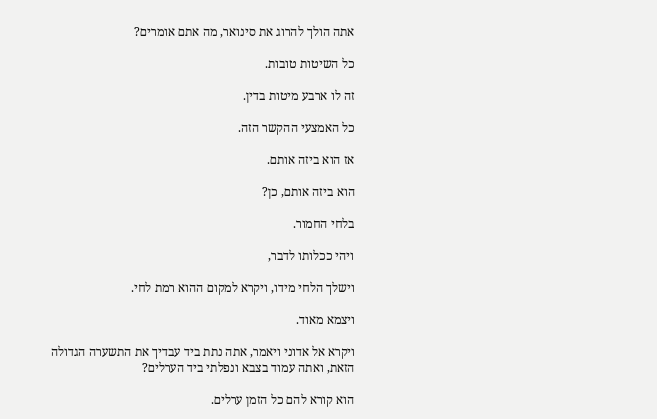אתה הולך להרוג את סינואר, מה אתם אומרים?

כל השיטות טובות.

זה לו ארבע מיטות בדין.

כל האמצעי ההקשר הזה.

אז הוא ביזה אותם.

הוא ביזה אותם, כן?

בלחי החמור.

ויהי ככלותו לדבר,

וישלך הלחי מידו, ויקרא למקום ההוא רמת לחי.

ויצמא מאוד.

ויקרא אל אדוני ויאמר, אתה נתת ביד עבדיך את התשערה הגדולה הזאת, ואתה עמוד בצבא ונפלתי ביד הערלים?

הוא קורא להם כל הזמן ערלים.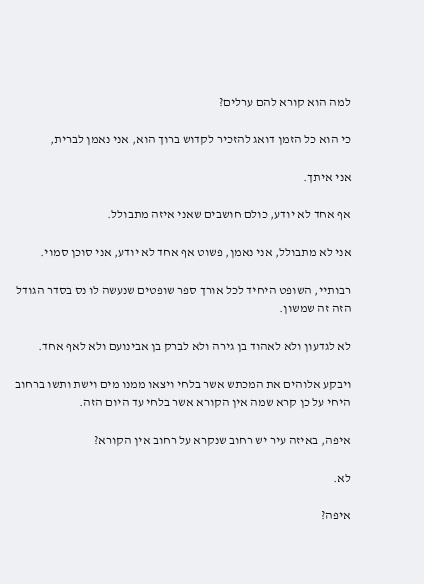למה הוא קורא להם ערלים?

כי הוא כל הזמן דואג להזכיר לקדוש ברוך הוא, אני נאמן לברית,

אני איתך.

אף אחד לא יודע, כולם חושבים שאני איזה מתבולל.

אני לא מתבולל, אני נאמן, פשוט אף אחד לא יודע, אני סוכן סמוי.

רבותיי, השופט היחיד לכל אורך ספר שופטים שנעשה לו נס בסדר הגודל הזה זה שמשון.

לא לגדעון ולא לאהוד בן גירה ולא לברק בן אבינועם ולא לאף אחד.

ויבקע אלוהים את המכתש אשר בלחי ויצאו ממנו מים וישת ותשו ברחוב היחי על כן קרא שמה אין הקורא אשר בלחי עד היום הזה.

איפה, באיזה עיר יש רחוב שנקרא על רחוב אין הקורא?

לא.

איפה?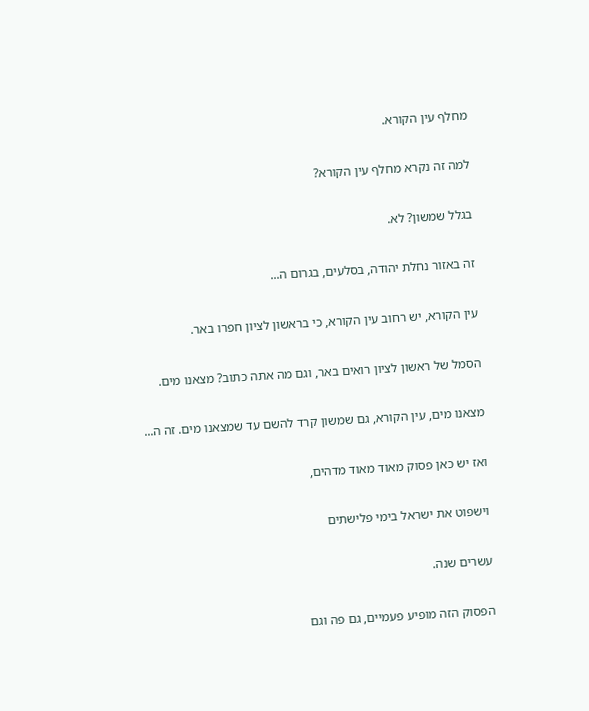מחלף עין הקורא.

למה זה נקרא מחלף עין הקורא?

בגלל שמשון? לא.

זה באזור נחלת יהודה, בסלעים, בגרום ה...

עין הקורא, יש רחוב עין הקורא, כי בראשון לציון חפרו באר.

הסמל של ראשון לציון רואים באר, וגם מה אתה כתוב? מצאנו מים.

מצאנו מים, עין הקורא, גם שמשון קרד להשם עד שמצאנו מים. זה ה...

ואז יש כאן פסוק מאוד מאוד מדהים,

וישפוט את ישראל בימי פלישתים

עשרים שנה.

הפסוק הזה מופיע פעמיים, גם פה וגם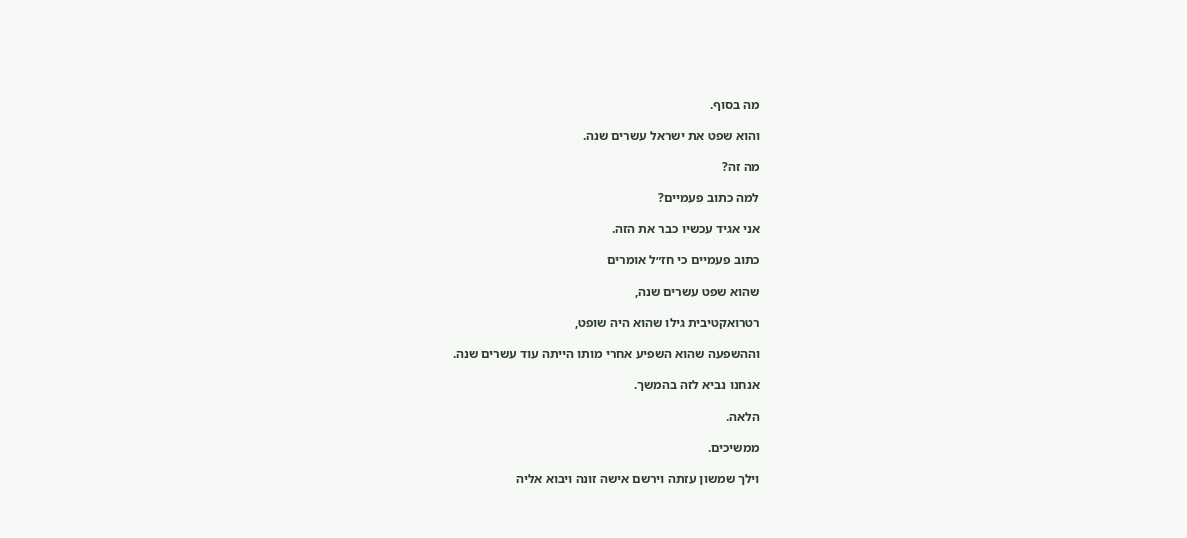מה בסוף.

והוא שפט את ישראל עשרים שנה.

מה זה?

למה כתוב פעמיים?

אני אגיד עכשיו כבר את הזה.

כתוב פעמיים כי חז״ל אומרים

שהוא שפט עשרים שנה,

רטרואקטיבית גילו שהוא היה שופט,

וההשפעה שהוא השפיע אחרי מותו הייתה עוד עשרים שנה.

אנחנו נביא לזה בהמשך.

הלאה.

ממשיכים.

וילך שמשון עזתה וירשם אישה זונה ויבוא אליה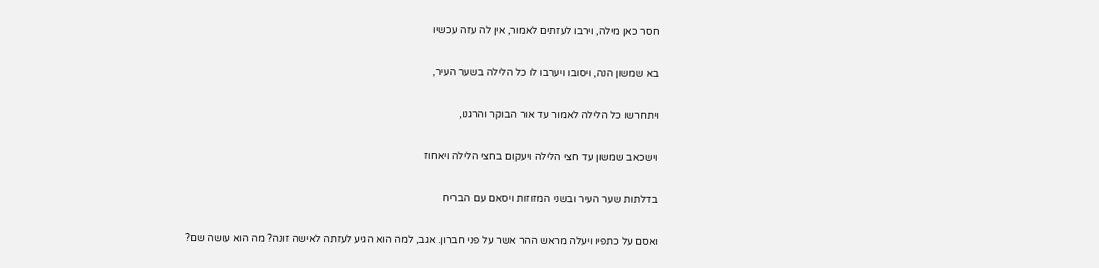חסר כאן מילה, וירבו לעזתים לאמור, אין לה עזה עכשיו

בא שמשון הנה, ויסובו ויערבו לו כל הלילה בשער העיר,

ויתחרשו כל הלילה לאמור עד אור הבוקר והרגנו,

וישכאב שמשון עד חצי הלילה ויעקום בחצי הלילה ויאחוז

בדלתות שער העיר ובשני המזוזות ויסאם עם הבריח

ואסם על כתפיו ויעלה מראש ההר אשר על פני חברון. אגב, למה הוא הגיע לעזתה לאישה זונה? מה הוא עושה שם?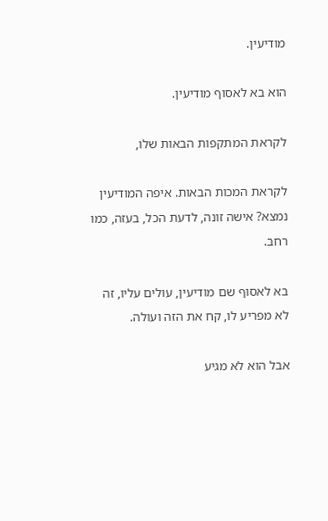מודיעין.

הוא בא לאסוף מודיעין.

לקראת המתקפות הבאות שלו,

לקראת המכות הבאות. איפה המודיעין נמצא? אישה זונה, לדעת הכל, בעזה, כמו רחב.

בא לאסוף שם מודיעין, עולים עליו, זה לא מפריע לו, קח את הזה ועולה.

אבל הוא לא מגיע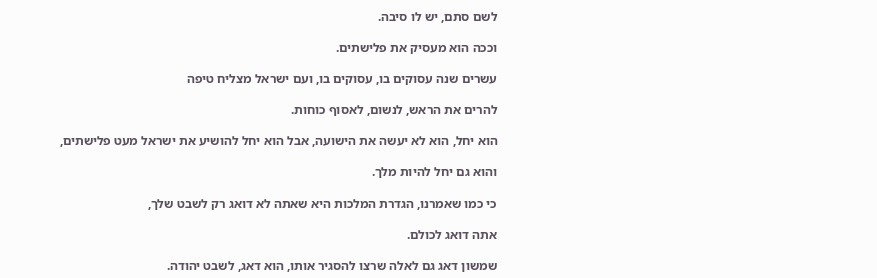לשם סתם, יש לו סיבה.

וככה הוא מעסיק את פלישתים.

עשרים שנה עסוקים בו, עסוקים בו, ועם ישראל מצליח טיפה

להרים את הראש, לנשום, לאסוף כוחות.

הוא יחל, הוא לא יעשה את הישועה, אבל הוא יחל להושיע את ישראל מעט פלישתים,

והוא גם יחל להיות מלך.

כי כמו שאמרנו, הגדרת המלכות היא שאתה לא דואג רק לשבט שלך,

אתה דואג לכולם.

שמשון דאג גם לאלה שרצו להסגיר אותו, הוא דאג, לשבט יהודה.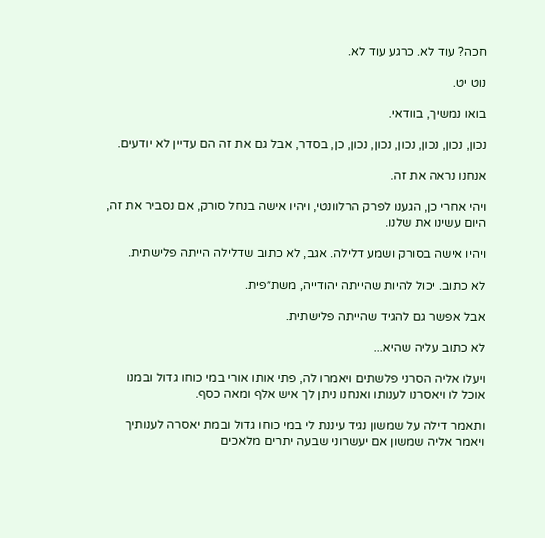חכה? עוד לא. כרגע עוד לא.

נוט יט.

בואו נמשיך, בוודאי.

נכון, נכון, נכון, נכון, נכון, נכון, כן, בסדר, אבל גם את זה הם עדיין לא יודעים.

אנחנו נראה את זה.

ויהי אחרי כן, הגענו לפרק הרלוונטי, ויהיו אישה בנחל סורק, אם נסביר את זה, היום עשינו את שלנו.

ויהיו אישה בסורק ושמע דלילה. אגב, לא כתוב שדלילה הייתה פלישתית.

לא כתוב. יכול להיות שהייתה יהודייה, משת״פית.

אבל אפשר גם להגיד שהייתה פלישתית.

לא כתוב עליה שהיא...

ויעלו אליה הסרני פלשתים ויאמרו לה, פתי אותו אורי במי כוחו גדול ובמנו אוכל לו ויאסרנו לענותו ואנחנו ניתן לך איש אלף ומאה כסף.

ותאמר דילה על שמשון נגיד עיננת לי במי כוחו גדול ובמת יאסרה לענותיך ויאמר אליה שמשון אם יעשרוני שבעה יתרים מלאכים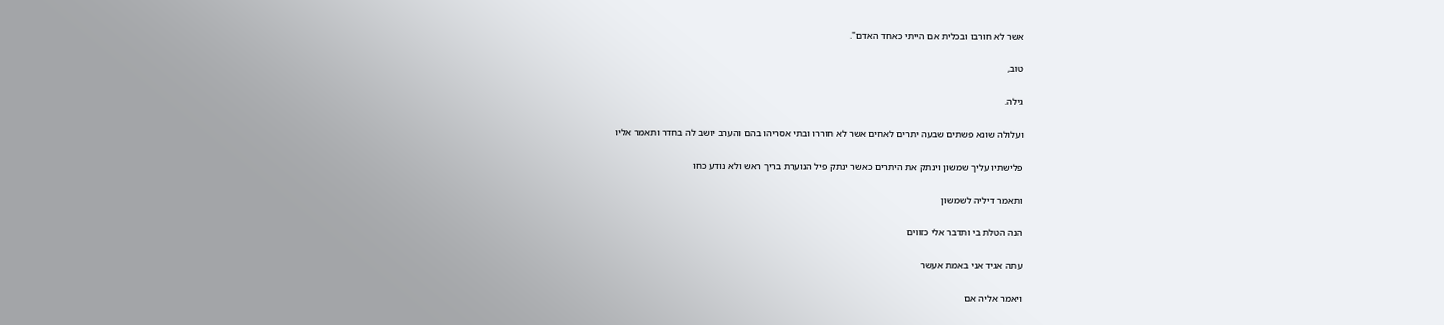אשר לא חורבו ובכלית אם הייתי כאחד האדם".

טוב,

גילה.

ועלולה שונא פשתים שבעה יתרים לאחים אשר לא חוררו ובתי אסריהו בהם והערב יושב לה בחדר ותאמר אליו

פלישתיו עליך שמשון וינתק את היתרים כאשר ינתק פיל הנוערת בריך ראש ולא נודע כחו

ותאמר דיליה לשמשון

הנה הטלת בי ותדבר אלי כזווים

עתה אגיד אני באמת אעשר

ויאמר אליה אם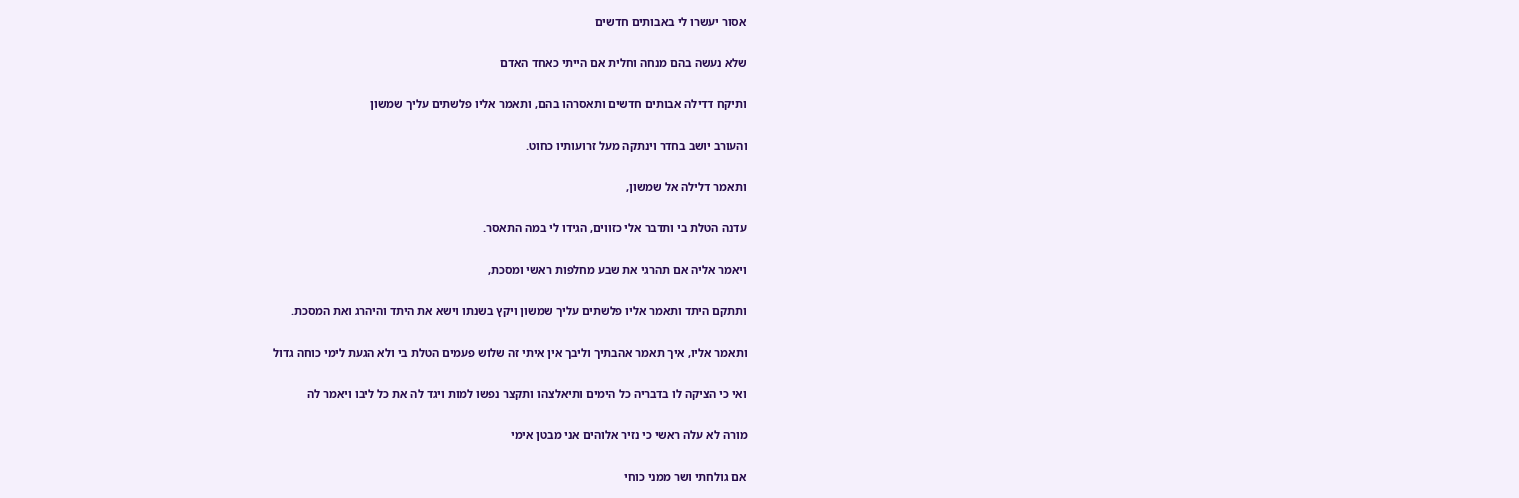אסור יעשרו לי באבותים חדשים

שלא נעשה בהם מנחה וחלית אם הייתי כאחד האדם

ותיקח דדילה אבותים חדשים ותאסרהו בהם, ותאמר אליו פלשתים עליך שמשון

והעורב יושב בחדר וינתקה מעל זרועותיו כחוט.

ותאמר דלילה אל שמשון,

עדנה הטלת בי ותדבר אלי כזווים, הגידו לי במה התאסר.

ויאמר אליה אם תהרגי את שבע מחלפות ראשי ומסכת,

ותתקם היתד ותאמר אליו פלשתים עליך שמשון ויקץ בשנתו וישא את היתד והיהרג ואת המסכת.

ותאמר אליו, איך תאמר אהבתיך וליבך אין איתי זה שלוש פעמים הטלת בי ולא הגעת לימי כוחה גדול

ואי כי הציקה לו בדבריה כל הימים ותיאלצהו ותקצר נפשו למות ויגד לה את כל ליבו ויאמר לה

מורה לא עלה ראשי כי נזיר אלוהים אני מבטן אימי

אם גולחתי ושר ממני כוחי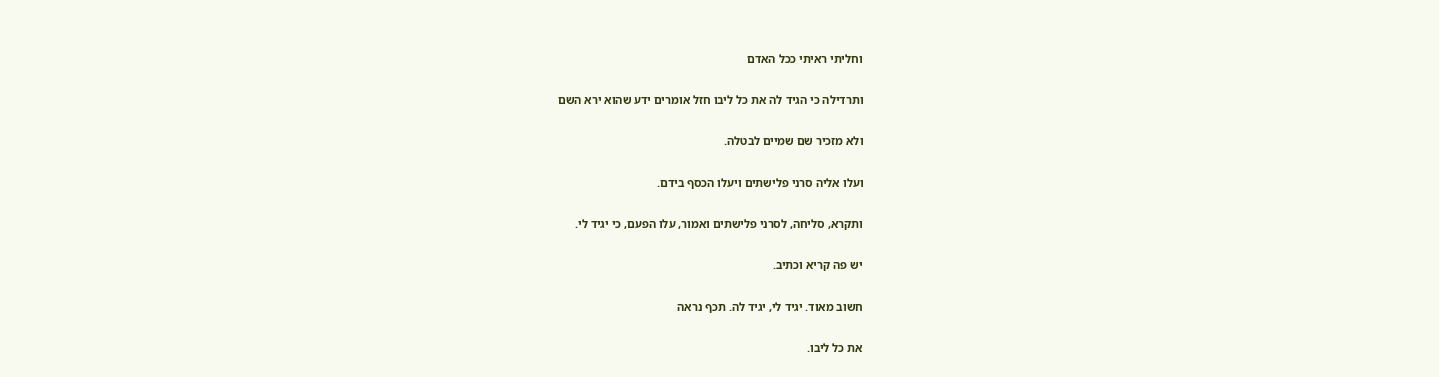וחליתי ראיתי ככל האדם

ותרדילה כי הגיד לה את כל ליבו חזל אומרים ידע שהוא ירא השם

ולא מזכיר שם שמיים לבטלה.

ועלו אליה סרני פלישתים ויעלו הכסף בידם.

ותקרא, סליחה, לסרני פלישתים ואמור, עלו הפעם, כי יגיד לי.

יש פה קריא וכתיב.

חשוב מאוד. יגיד לי, יגיד לה. תכף נראה

את כל ליבו.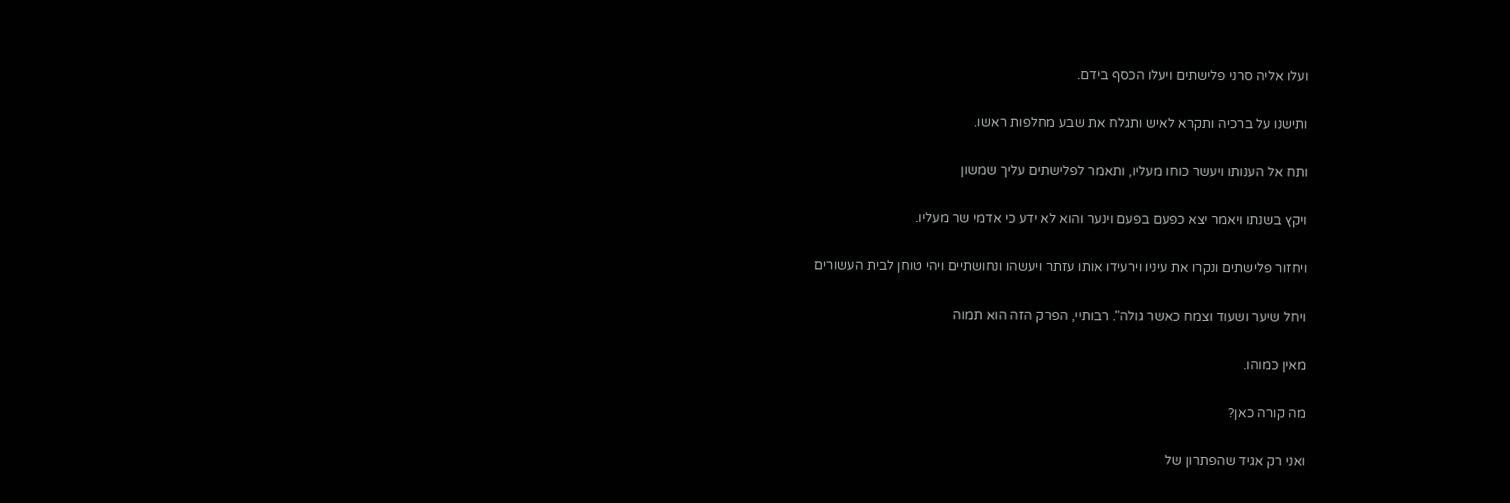ועלו אליה סרני פלישתים ויעלו הכסף בידם.

ותישנו על ברכיה ותקרא לאיש ותגלח את שבע מחלפות ראשו.

ותח אל הענותו ויעשר כוחו מעליו, ותאמר לפלישתים עליך שמשון

ויקץ בשנתו ויאמר יצא כפעם בפעם וינער והוא לא ידע כי אדמי שר מעליו.

ויחזור פלישתים ונקרו את עיניו וירעידו אותו עזתר ויעשהו ונחושתיים ויהי טוחן לבית העשורים

ויחל שיער ושעוד וצמח כאשר גולה". רבותיי, הפרק הזה הוא תמוה

מאין כמוהו.

מה קורה כאן?

ואני רק אגיד שהפתרון של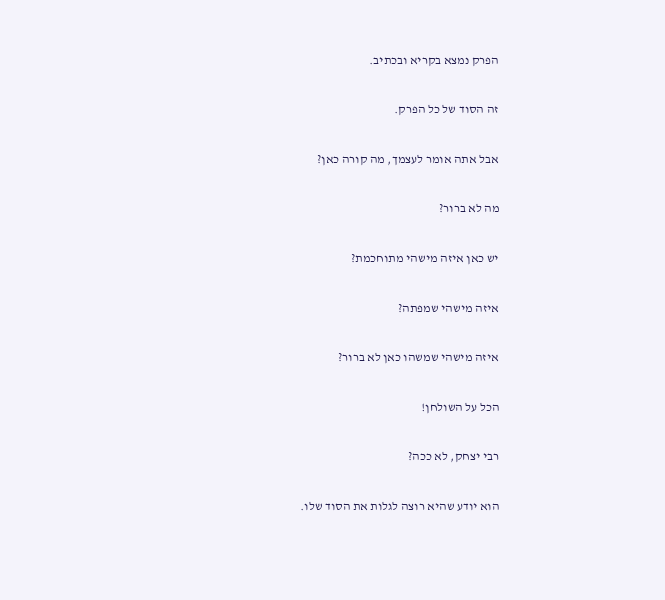הפרק נמצא בקריא ובכתיב.

זה הסוד של כל הפרק.

אבל אתה אומר לעצמך, מה קורה כאן?

מה לא ברור?

יש כאן איזה מישהי מתוחכמת?

איזה מישהי שמפתה?

איזה מישהי שמשהו כאן לא ברור?

הכל על השולחן!

רבי יצחק, לא ככה?

הוא יודע שהיא רוצה לגלות את הסוד שלו.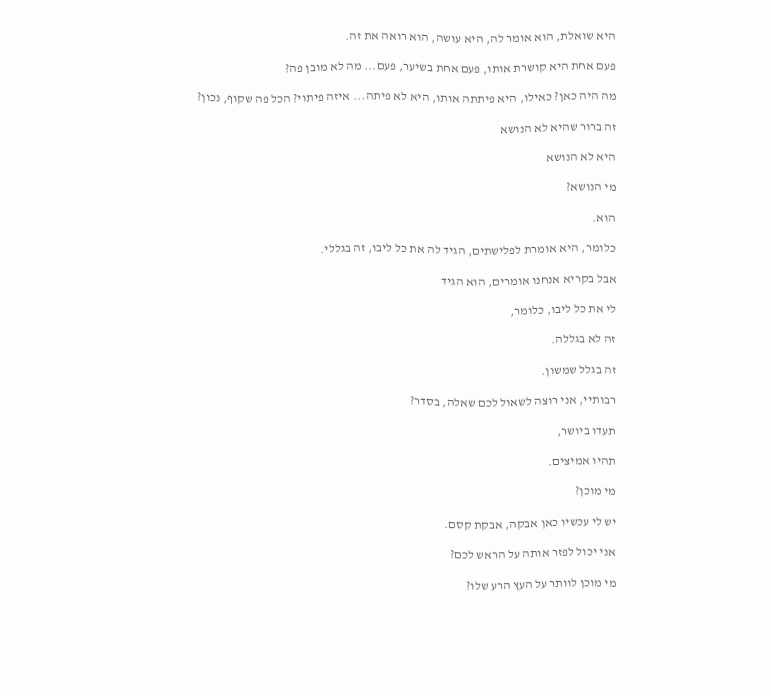היא שואלת, הוא אומר לה, היא עושה, הוא רואה את זה.

פעם אחת היא קושרת אותו, פעם אחת בשיער, פעם... מה לא מובן פה?

מה היה כאן? כאילו, היא פיתתה אותו, היא לא פיתה... איזה פיתוי? הכל פה שקוף, נכון?

זה ברור שהיא לא הנושא

היא לא הנושא

מי הנושא?

הוא.

כלומר, היא אומרת לפלישתים, הגיד לה את כל ליבו, זה בגללי.

אבל בקריא אנחנו אומרים, הוא הגיד

לי את כל ליבו, כלומר,

זה לא בגללה.

זה בגלל שמשון.

רבותיי, אני רוצה לשאול לכם שאלה, בסדר?

תעדו ביושר,

תהיו אמיצים.

מי מוכן?

יש לי עכשיו כאן אבקה, אבקת קסם.

אני יכול לפזר אותה על הראש לכם?

מי מוכן לוותר על העץ הרע שלו?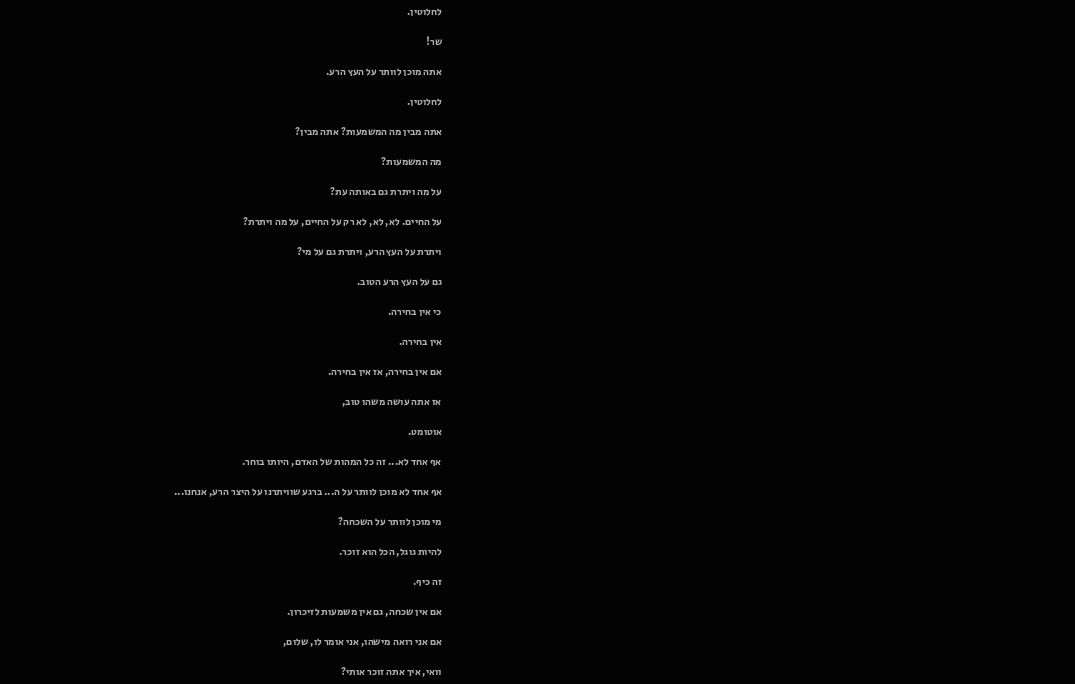לחלוטין.

שר!

אתה מוכן לוותר על העץ הרע.

לחלוטין.

אתה מבין מה המשמעות? אתה מבין?

מה המשמעות?

על מה ויתרת גם באותה עת?

על החיים. לא, לא, לא רק על החיים, על מה ויתרת?

ויתרת על העץ הרע, ויתרת גם על מי?

גם על העץ הרע הטוב.

כי אין בחירה.

אין בחירה.

אם אין בחירה, אז אין בחירה.

אז אתה עושה משהו טוב,

אוטומט.

אף אחד לא... זה כל המהות של האדם, היותו בוחר.

אף אחד לא מוכן לוותר על ה... ברגע שוויתרנו על היצר הרע, אנחנו...

מי מוכן לוותר על השכחה?

להיות גוגל, הכל הוא זוכר.

זה כיף.

אם אין שכחה, גם אין משמעות לזיכרון.

אם אני רואה מישהו, אני אומר לו, שלום,

וואי, איך אתה זוכר אותי?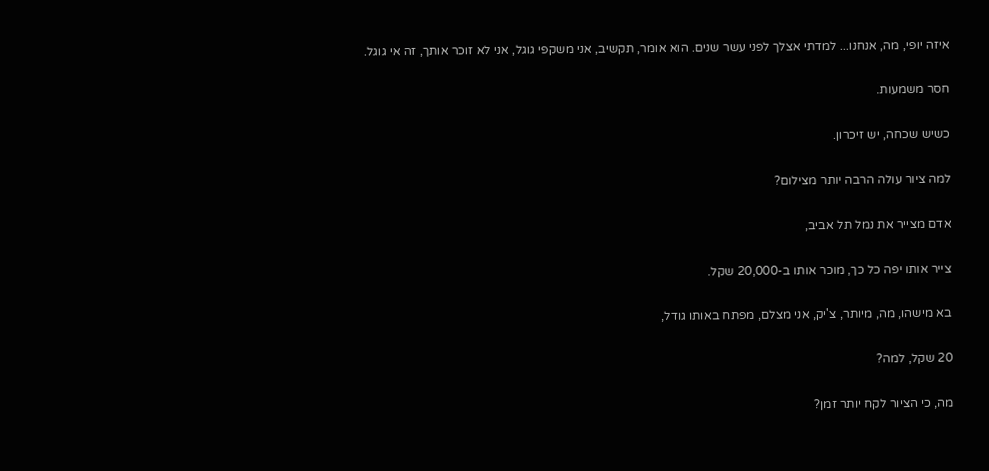איזה יופי, מה, אנחנו... למדתי אצלך לפני עשר שנים. הוא אומר, תקשיב, אני משקפי גוגל, אני לא זוכר אותך, זה אי גוגל.

חסר משמעות.

כשיש שכחה, יש זיכרון.

למה ציור עולה הרבה יותר מצילום?

אדם מצייר את נמל תל אביב,

צייר אותו יפה כל כך, מוכר אותו ב-20,000 שקל.

בא מישהו, מה, מיותר, צ'יק, אני מצלם, מפתח באותו גודל,

20 שקל, למה?

מה, כי הציור לקח יותר זמן?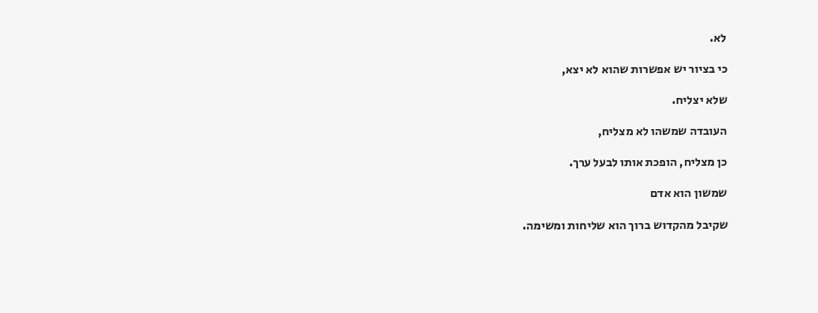לא.

כי בציור יש אפשרות שהוא לא יצא,

שלא יצליח.

העובדה שמשהו לא מצליח,

כן מצליח, הופכת אותו לבעל ערך.

שמשון הוא אדם

שקיבל מהקדוש ברוך הוא שליחות ומשימה.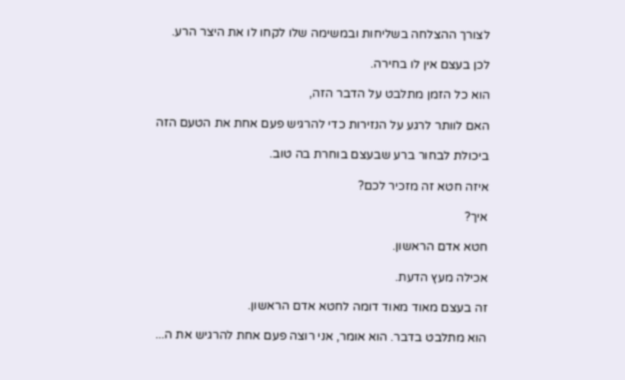לצורך ההצלחה בשליחות ובמשימה שלו לקחו לו את היצר הרע.

לכן בעצם אין לו בחירה.

הוא כל הזמן מתלבט על הדבר הזה,

האם לוותר לרגע על הנזירות כדי להרגיש פעם אחת את הטעם הזה

ביכולת לבחור ברע שבעצם בוחרת בה טוב.

איזה חטא זה מזכיר לכם?

איך?

חטא אדם הראשון.

אכילה מעץ הדעת.

זה בעצם מאוד מאוד דומה לחטא אדם הראשון.

הוא מתלבט בדבר. הוא אומר, אני רוצה פעם אחת להרגיש את ה...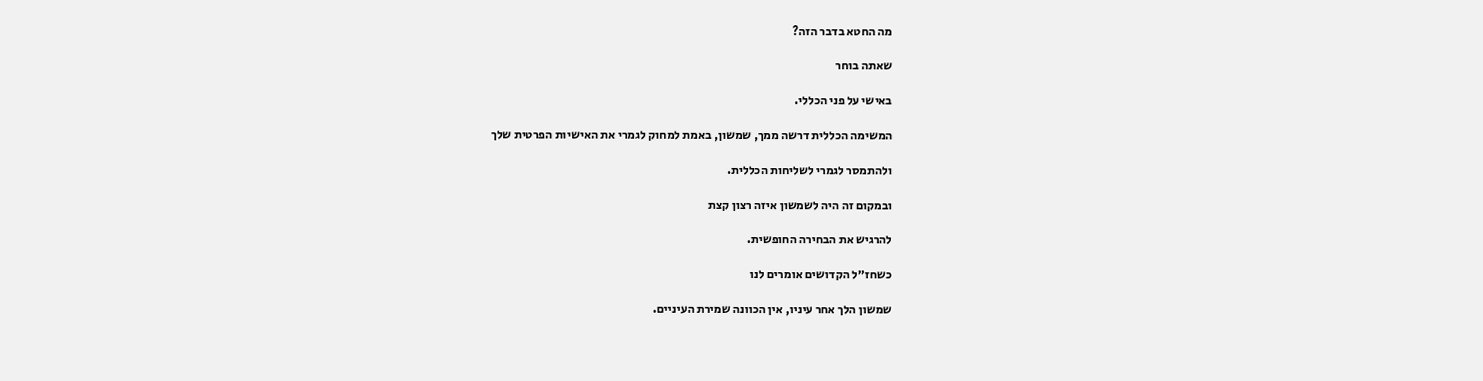מה החטא בדבר הזה?

שאתה בוחר

באישי על פני הכללי.

המשימה הכללית דרשה ממך, שמשון, באמת למחוק לגמרי את האישיות הפרטית שלך

ולהתמסר לגמרי לשליחות הכללית.

ובמקום זה היה לשמשון איזה רצון קצת

להרגיש את הבחירה החופשית.

כשחז״ל הקדושים אומרים לנו

שמשון הלך אחר עיניו, אין הכוונה שמירת העיניים.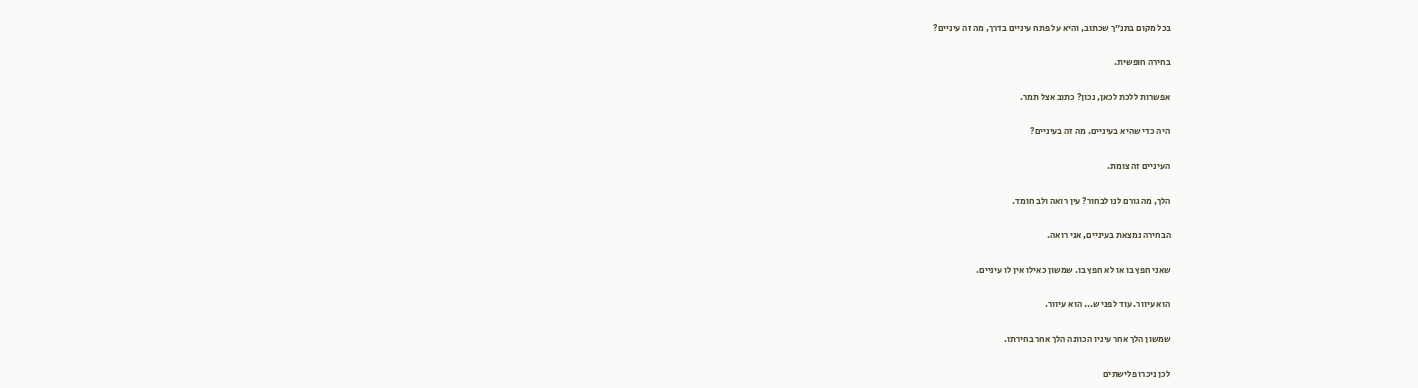בכל מקום בתנ״ך שכתוב, והיא על פתח עיניים בדרך, מה זה עיניים?

בחירה חופשית.

אפשרות ללכת לכאן, נכון? כתוב אצל תמר.

היה כדי שהיא בעיניים. מה זה בעיניים?

העיניים זה צומת.

הלך, מה גורם לנו לבחור? עין רואה ולב חומד.

הבחירה נמצאת בעיניים, אני רואה.

שאני חפץ בו או לא חפץ בו. שמשון כאילו אין לו עיניים.

הוא עיוור. עוד לפני ש... הוא עיוור.

שמשון הלך אחר עיניו הכוונה הלך אחר בחירתו.

לכן ניכרו פלישתים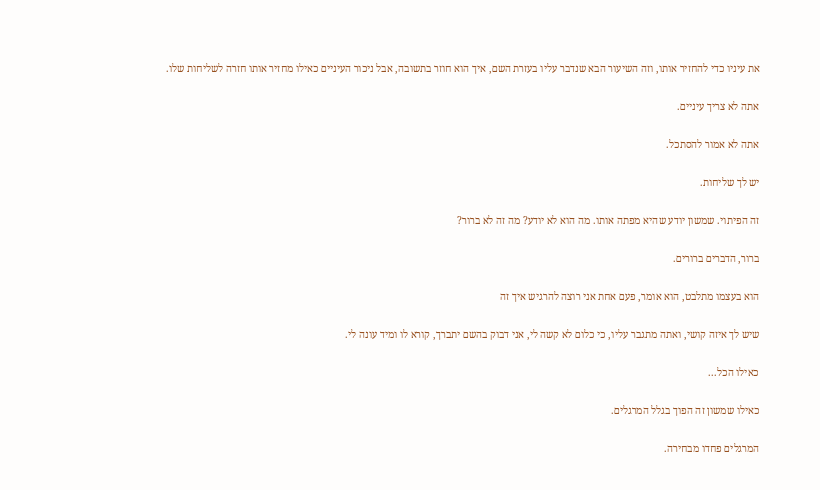את עיניו כדי להחזיר אותו, וזה השיעור הבא שנדבר עליו בעזרת השם, איך הוא חוזר בתשובה, אבל ניכור העיניים כאילו מחזיר אותו חזרה לשליחות שלו.

אתה לא צריך עיניים.

אתה לא אמור להסתכל.

יש לך שליחות.

זה הפיתוי. שמשון יודע שהיא מפתה אותו. מה הוא לא יודע? מה זה לא ברור?

ברור, הדברים ברורים.

הוא בעצמו מתלבט, הוא אומר, פעם אחת אני רוצה להרגיש איך זה

שיש לך איזה קושי, ואתה מתגבר עליו, כי כלום לא קשה לי, אני דבוק בהשם יתברך, קורא לו ומיד עונה לי.

כאילו הכל...

כאילו שמשון זה הפוך בגלל המרגלים.

המרגלים פחדו מבחירה.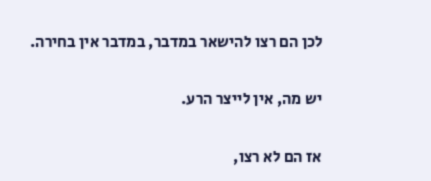לכן הם רצו להישאר במדבר, במדבר אין בחירה.

יש מה, אין לייצר הרע.

אז הם לא רצו,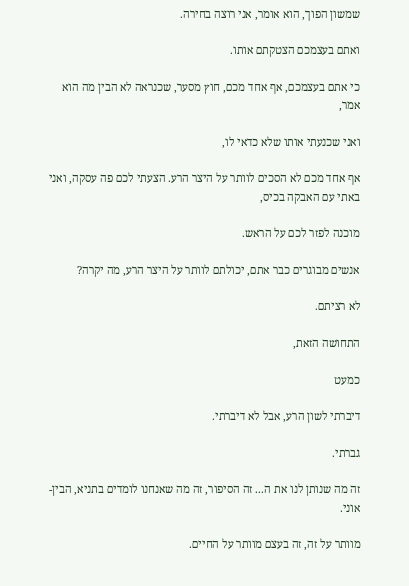שמשון הפוך, הוא אומר, אני רוצה בחירה.

ואתם בעצמכם הצטקתם אותו.

כי אתם בעצמכם, אף אחד מכם, חוץ מסער, שכנראה לא הבין מה הוא אמר,

ואני שכנעתי אותו שלא כדאי לו,

אף אחד מכם לא הסכים לוותר על היצר הרע. הצעתי לכם פה עסקה, ואני באתי עם האבקה בכיס,

מוכנה לפזר לכם על הראש.

אנשים מבוגרים כבר אתם, יכולתם לוותר על היצר הרע, מה יקרה?

לא רציתם.

התחושה הזאת,

כמעט

דיברתי לשון הרע, אבל לא דיברתי.

גברתי.

זה מה שנותן לנו את ה... זה הסיפור, זה מה שאנחנו לומדים בתניא, הבין-אוני.

מוותר על זה, זה בעצם מוותר על החיים.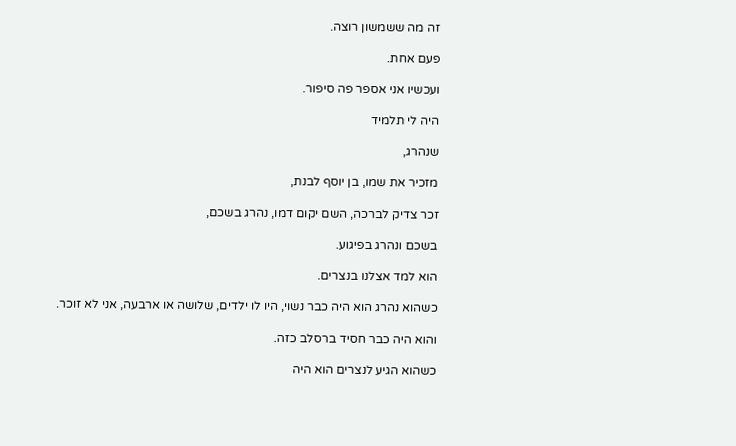זה מה ששמשון רוצה.

פעם אחת.

ועכשיו אני אספר פה סיפור.

היה לי תלמיד

שנהרג,

מזכיר את שמו, בן יוסף לבנת,

זכר צדיק לברכה, השם יקום דמו, נהרג בשכם,

בשכם ונהרג בפיגוע.

הוא למד אצלנו בנצרים.

כשהוא נהרג הוא היה כבר נשוי, היו לו ילדים, שלושה או ארבעה, אני לא זוכר.

והוא היה כבר חסיד ברסלב כזה.

כשהוא הגיע לנצרים הוא היה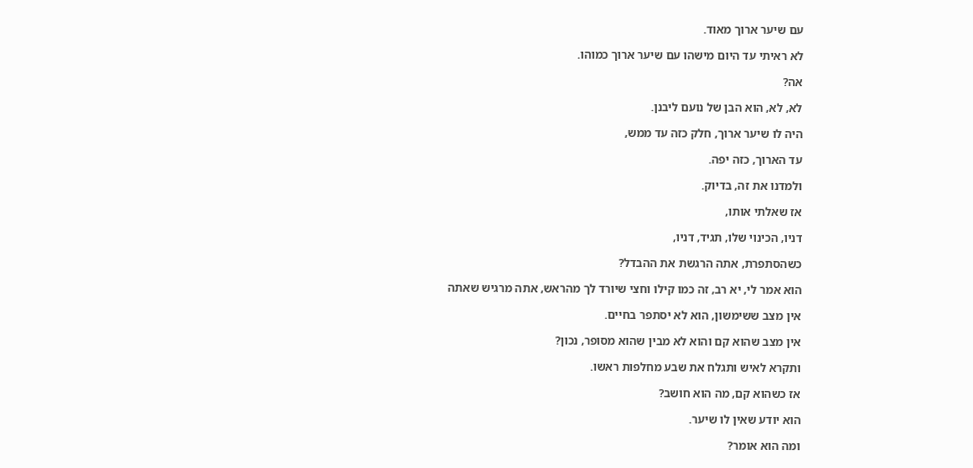עם שיער ארוך מאוד.

לא ראיתי עד היום מישהו עם שיער ארוך כמוהו.

אה?

לא, לא, הוא הבן של נועם ליבנן.

היה לו שיער ארוך, חלק כזה עד ממש,

עד הארוך, כזה יפה.

ולמדנו את זה, בדיוק.

אז שאלתי אותו,

דניו, הכינוי שלו, תגיד, דניו,

כשהסתפרת, אתה הרגשת את ההבדל?

הוא אמר לי, יא רב, זה כמו קילו וחצי שיורד לך מהראש, אתה מרגיש שאתה

אין מצב ששימשון, הוא לא יסתפר בחיים.

אין מצב שהוא קם והוא לא מבין שהוא מסופר, נכון?

ותקרא לאיש ותגלח את שבע מחלפות ראשו.

אז כשהוא קם, מה הוא חושב?

הוא יודע שאין לו שיער.

ומה הוא אומר?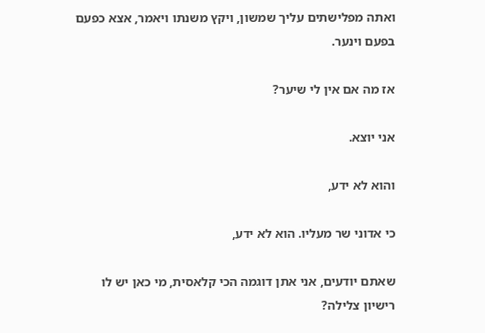ואתה מפלישתים עליך שמשון, ויקץ משנתו ויאמר, אצא כפעם בפעם וינער.

אז מה אם אין לי שיער?

אני יוצא.

והוא לא ידע,

כי אדוני שר מעליו. הוא לא ידע,

שאתם יודעים, אני אתן דוגמה הכי קלאסית, מי כאן יש לו רישיון צלילה?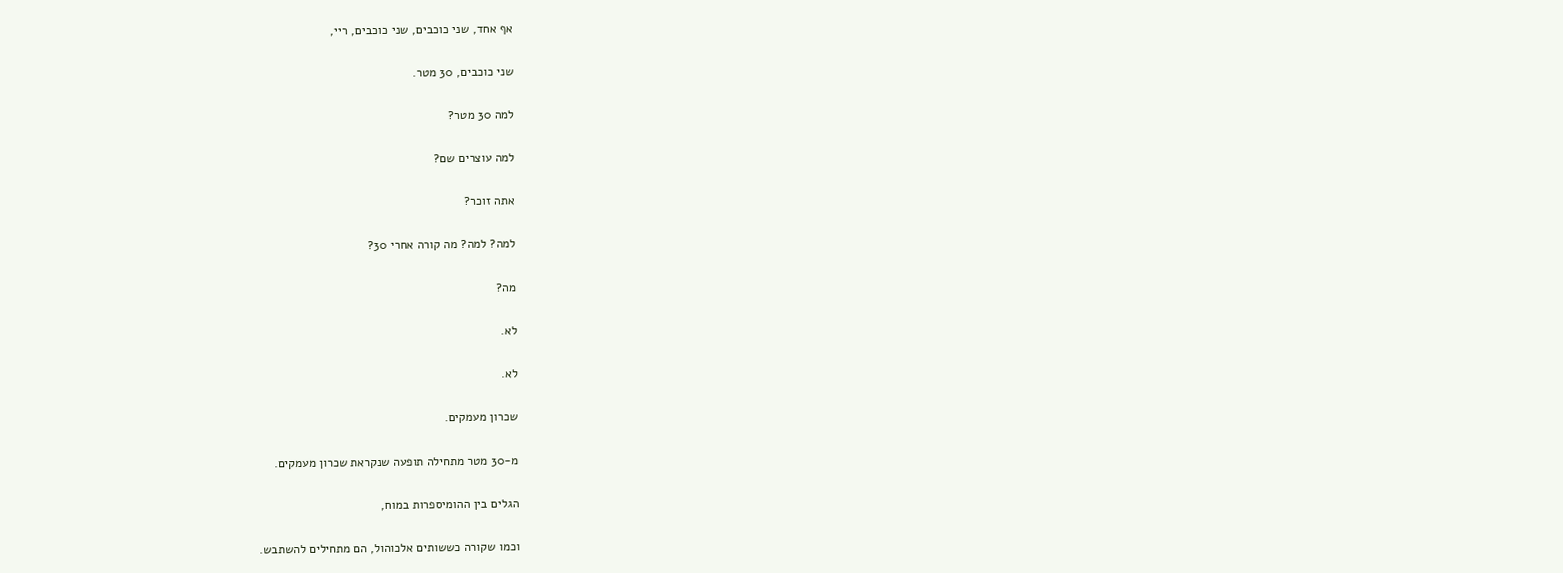אף אחד, שני כוכבים, שני כוכבים, ריי,

שני כוכבים, 30 מטר.

למה 30 מטר?

למה עוצרים שם?

אתה זוכר?

למה? למה? מה קורה אחרי 30?

מה?

לא.

לא.

שכרון מעמקים.

מ-30 מטר מתחילה תופעה שנקראת שכרון מעמקים.

הגלים בין ההומיספרות במוח,

וכמו שקורה כששותים אלכוהול, הם מתחילים להשתבש.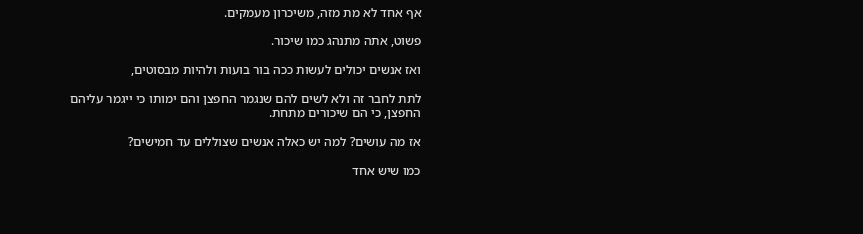אף אחד לא מת מזה, משיכרון מעמקים.

פשוט, אתה מתנהג כמו שיכור.

ואז אנשים יכולים לעשות ככה בור בועות ולהיות מבסוטים,

לתת לחבר זה ולא לשים להם שנגמר החפצן והם ימותו כי ייגמר עליהם החפצן, כי הם שיכורים מתחת.

אז מה עושים? למה יש כאלה אנשים שצוללים עד חמישים?

כמו שיש אחד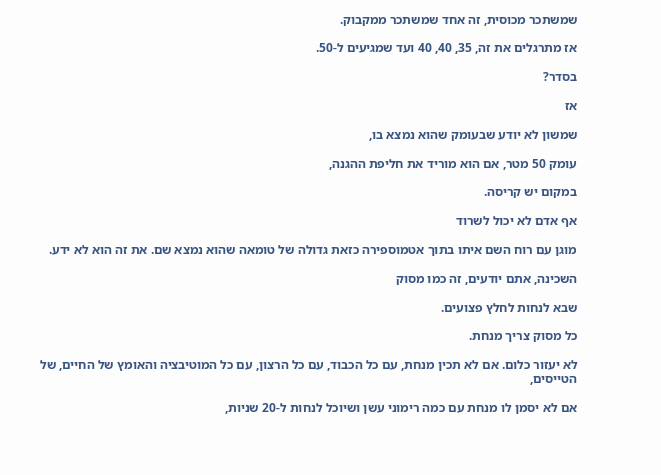שמשתכר מכוסית, זה אחד שמשתכר ממקבוק.

אז מתרגלים את זה, 35, 40, 40 ועד שמגיעים ל-50.

בסדר?

אז

שמשון לא יודע שבעומק שהוא נמצא בו,

עומק 50 מטר, אם הוא מוריד את חליפת ההגנה,

במקום יש קריסה.

אף אדם לא יכול לשרוד

מוגן עם רוח השם איתו בתוך אטמוספירה כזאת גדולה של טומאה שהוא נמצא שם. את זה הוא לא ידע.

השכינה, אתם יודעים, זה כמו מסוק

שבא לנחות לחלץ פצועים.

כל מסוק צריך מנחת.

לא יעזור כלום. אם לא תכין מנחת, עם כל הכבוד, עם כל הרצון, עם כל המוטיבציה והאומץ של החיים, של הטייסים,

אם לא יסמן לו מנחת עם כמה רימוני עשן ושיוכל לנחות ל-20 שניות,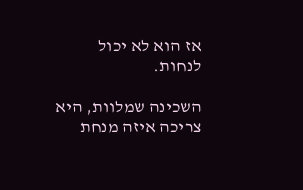אז הוא לא יכול לנחות.

השכינה שמלוות, היא צריכה איזה מנחת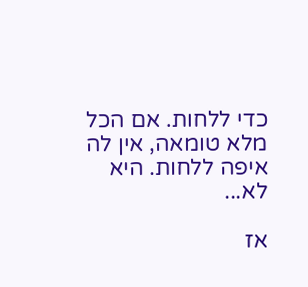כדי ללחות. אם הכל מלא טומאה, אין לה איפה ללחות. היא לא...

אז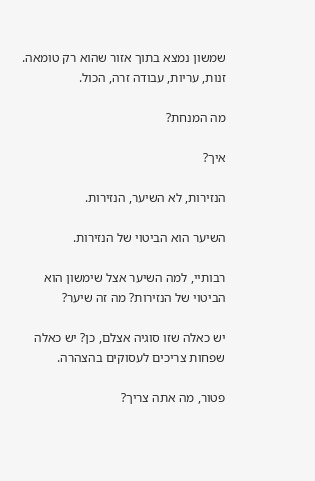שמשון נמצא בתוך אזור שהוא רק טומאה. זנות, עריות, עבודה זרה, הכול.

מה המנחת?

איך?

הנזירות, לא השיער, הנזירות.

השיער הוא הביטוי של הנזירות.

רבותיי, למה השיער אצל שימשון הוא הביטוי של הנזירות? מה זה שיער?

יש כאלה שזו סוגיה אצלם, כן? יש כאלה שפחות צריכים לעסוקים בהצהרה.

פטור, מה אתה צריך?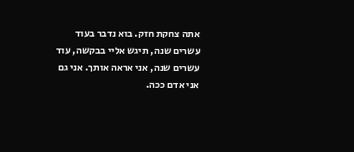אתה צחקת חזק. בוא נדבר בעוד עשרים שנה, תיגש אליי בבקשה, עוד עשרים שנה, אני אראה אותך. אני גם אני אדם ככה.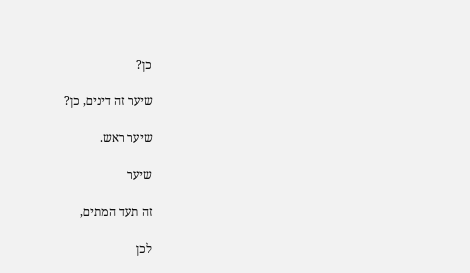כן?

שיער זה דינים, כן?

שיער ראש.

שיער

זה תעד המתים,

לכן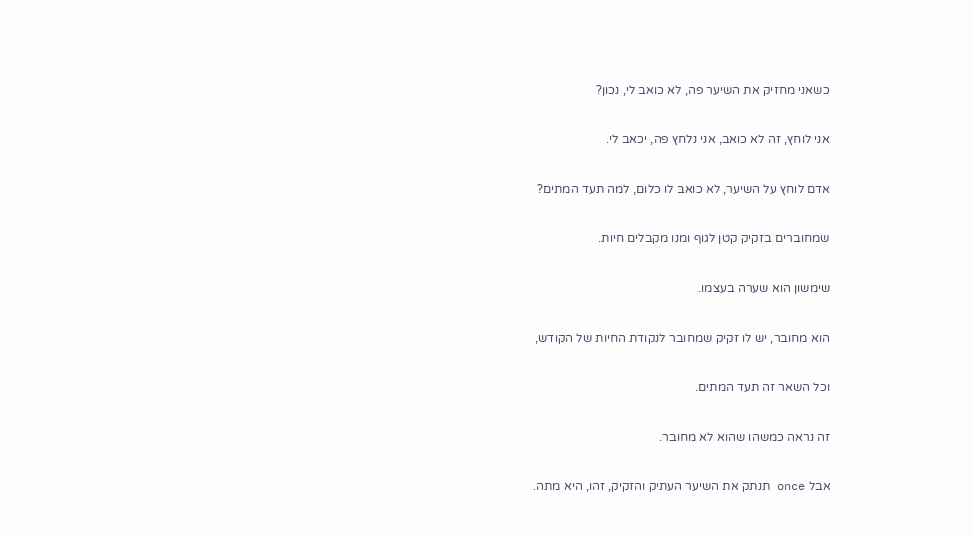כשאני מחזיק את השיער פה, לא כואב לי, נכון?

אני לוחץ, זה לא כואב, אני נלחץ פה, יכאב לי.

אדם לוחץ על השיער, לא כואב לו כלום, למה תעד המתים?

שמחוברים בזקיק קטן לגוף ומנו מקבלים חיות.

שימשון הוא שערה בעצמו.

הוא מחובר, יש לו זקיק שמחובר לנקודת החיות של הקודש,

וכל השאר זה תעד המתים.

זה נראה כמשהו שהוא לא מחובר.

אבל once תנתק את השיער העתיק והזקיק, זהו, היא מתה.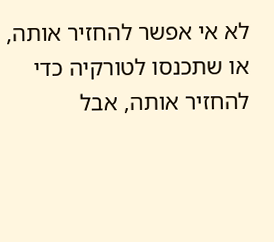לא אי אפשר להחזיר אותה, או שתכנסו לטורקיה כדי להחזיר אותה, אבל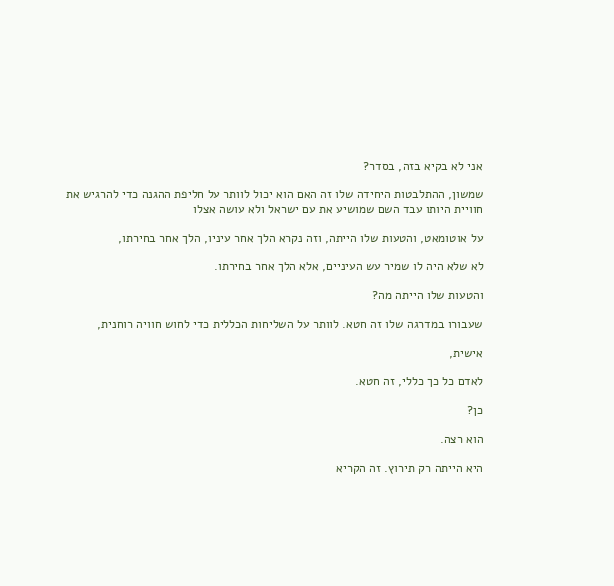אני לא בקיא בזה, בסדר?

שמשון, ההתלבטות היחידה שלו זה האם הוא יכול לוותר על חליפת ההגנה כדי להרגיש את חוויית היותו עבד השם שמושיע את עם ישראל ולא עושה אצלו

על אוטומאט, והטעות שלו הייתה, וזה נקרא הלך אחר עיניו, הלך אחר בחירתו,

לא שלא היה לו שמיר עש העיניים, אלא הלך אחר בחירתו.

והטעות שלו הייתה מה?

שעבורו במדרגה שלו זה חטא. לוותר על השליחות הכללית כדי לחוש חוויה רוחנית,

אישית,

לאדם כל כך כללי, זה חטא.

כן?

הוא רצה.

היא הייתה רק תירוץ. זה הקריא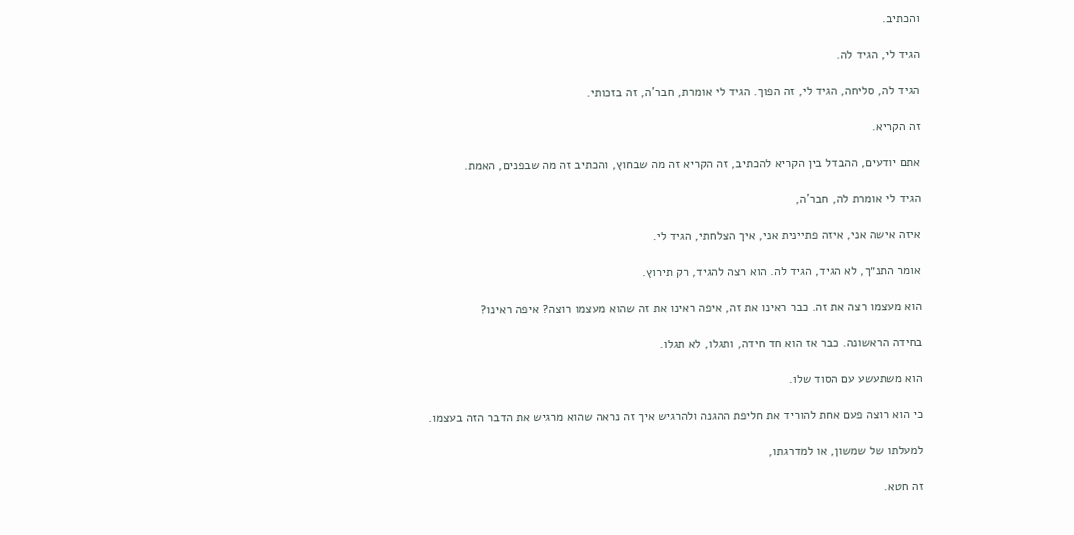והכתיב.

הגיד לי, הגיד לה.

הגיד לה, סליחה, הגיד לי, זה הפוך. הגיד לי אומרת, חבר'ה, זה בזכותי.

זה הקריא.

אתם יודעים, ההבדל בין הקריא להכתיב, זה הקריא זה מה שבחוץ, והכתיב זה מה שבפנים, האמת.

הגיד לי אומרת לה, חבר'ה,

איזה אישה אני, איזה פתיינית אני, איך הצלחתי, הגיד לי.

אומר התנ״ך, לא הגיד, הגיד לה. הוא רצה להגיד, רק תירוץ.

הוא מעצמו רצה את זה. כבר ראינו את זה, איפה ראינו את זה שהוא מעצמו רוצה? איפה ראינו?

בחידה הראשונה. כבר אז הוא חד חידה, ותגלו, לא תגלו.

הוא משתעשע עם הסוד שלו.

כי הוא רוצה פעם אחת להוריד את חליפת ההגנה ולהרגיש איך זה נראה שהוא מרגיש את הדבר הזה בעצמו.

למעלתו של שמשון, או למדרגתו,

זה חטא.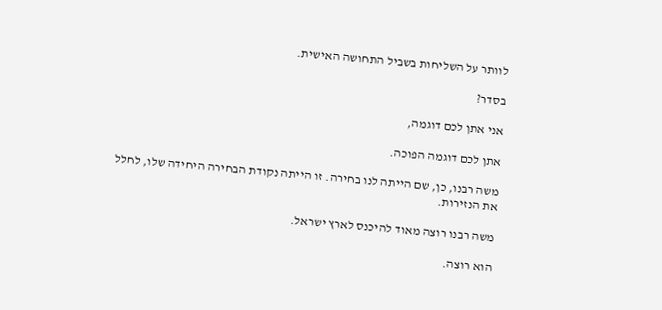לוותר על השליחות בשביל התחושה האישית.

בסדר?

אני אתן לכם דוגמה,

אתן לכם דוגמה הפוכה.

משה רבנו, כן, שם הייתה לנו בחירה. זו הייתה נקודת הבחירה היחידה שלו, לחלל את הנזירות.

משה רבנו רוצה מאוד להיכנס לארץ ישראל.

הוא רוצה.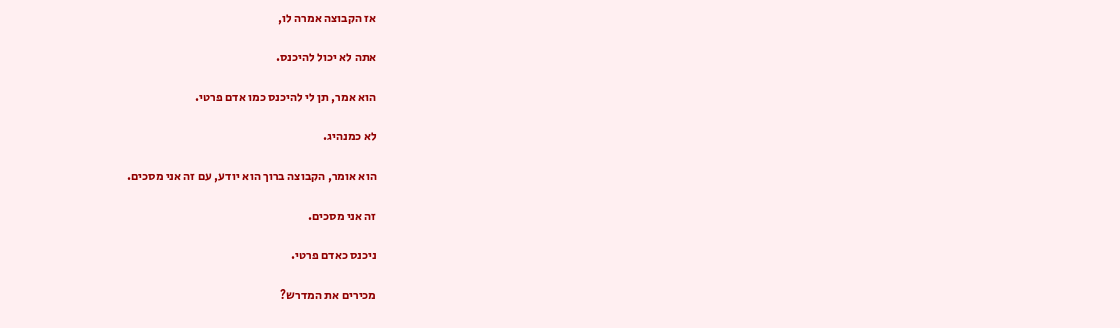אז הקבוצה אמרה לו,

אתה לא יכול להיכנס.

הוא אמר, תן לי להיכנס כמו אדם פרטי.

לא כמנהיג.

הוא אומר, הקבוצה ברוך הוא יודע, עם זה אני מסכים.

זה אני מסכים.

ניכנס כאדם פרטי.

מכירים את המדרש?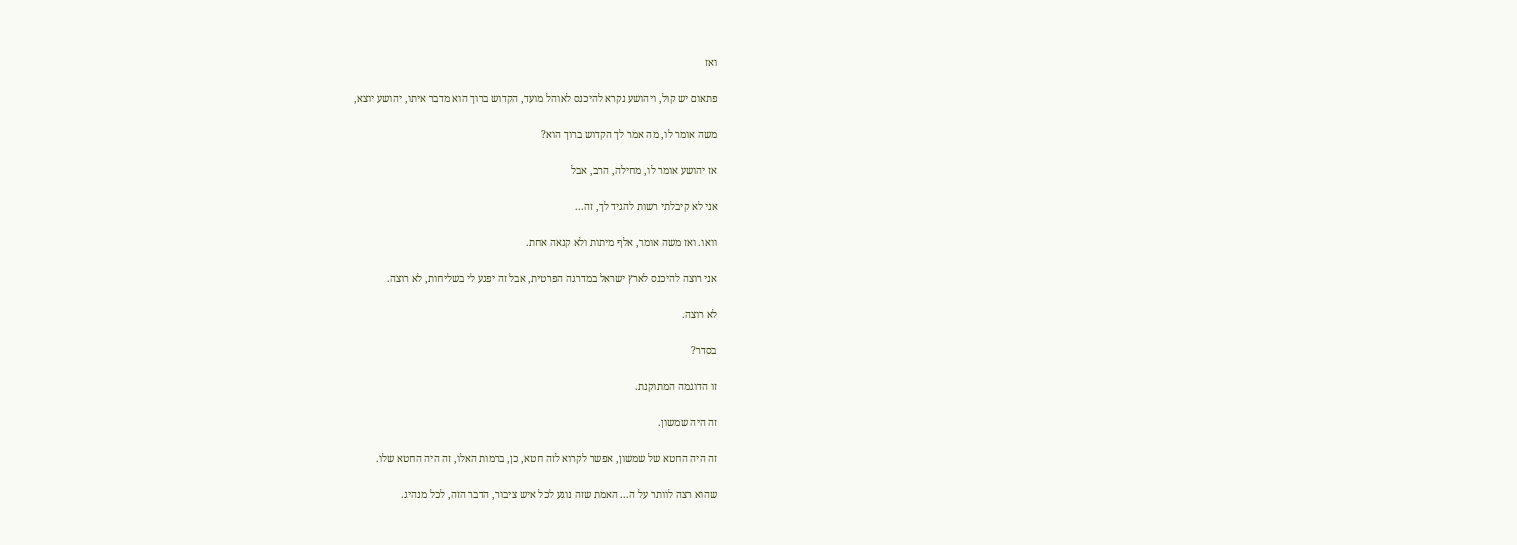ואז

פתאום יש קול, ויהושע נקרא להיכנס לאוהל מועד, הקדוש ברוך הוא מדבר איתו, יהושע יוצא,

משה אומר לו, מה אמר לך הקדוש ברוך הוא?

אז יהושע אומר לו, מחילה, הרב, אבל

אני לא קיבלתי רשות להגיד לך, זה...

וואו. ואז משה אומר, אלף מיתות ולא קנאה אחת.

אני רוצה להיכנס לארץ ישראל במדרגה הפרטית, אבל זה יפגע לי בשליחות, לא רוצה.

לא רוצה.

בסדר?

זו הדוגמה המתוקנת.

זה היה שמשון.

זה היה החטא של שמשון, אפשר לקרוא לזה חטא, כן, ברמות האלו, זה היה החטא שלו.

שהוא רצה לוותר על ה... האמת שזה נוגע לכל איש ציבור, הדבר הזה, לכל מנהיג.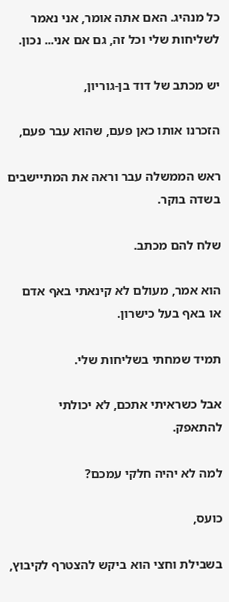כל מנהיג. האם אתה אומר, אני נאמר לשליחות שלי וכל זה, גם אם אני... נכון.

יש מכתב של דוד בן-גוריון,

הזכרנו אותו כאן פעם, שהוא עבר פעם,

ראש הממשלה עבר וראה את המתיישבים בשדה בוקר.

שלח להם מכתב.

הוא אמר, מעולם לא קינאתי באף אדם או באף בעל כישרון.

תמיד שמחתי בשליחות שלי.

אבל כשראיתי אתכם, לא יכולתי להתאפק.

למה לא יהיה חלקי עמכם?

כועס,

בשבילת וחצי הוא ביקש להצטרף לקיבוץ,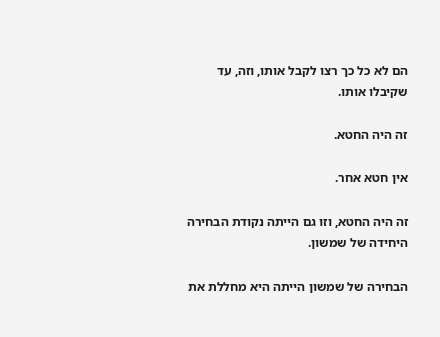הם לא כל כך רצו לקבל אותו, וזה, עד שקיבלו אותו.

זה היה החטא.

אין חטא אחר.

זה היה החטא, וזו גם הייתה נקודת הבחירה היחידה של שמשון.

הבחירה של שמשון הייתה היא מחללת את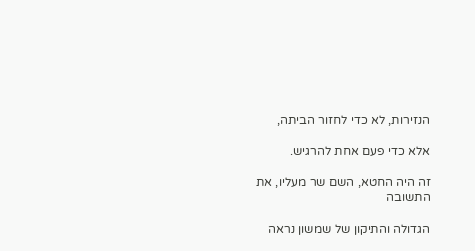הנזירות, לא כדי לחזור הביתה,

אלא כדי פעם אחת להרגיש.

זה היה החטא, השם שר מעליו, את התשובה

הגדולה והתיקון של שמשון נראה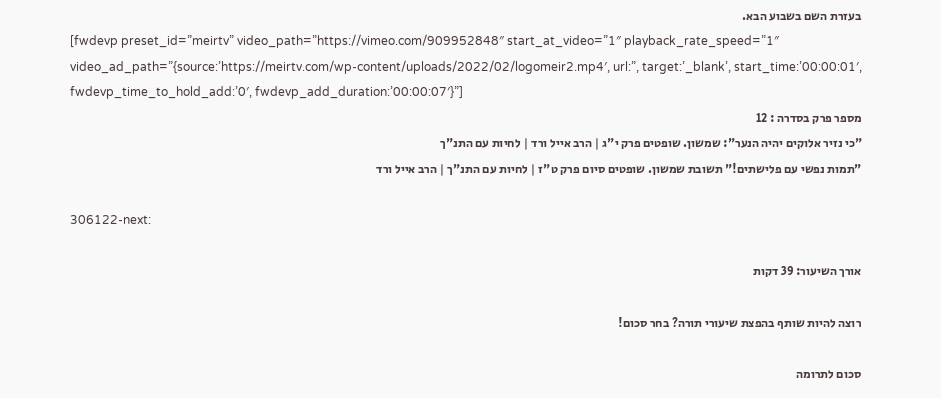בעזרת השם בשבוע הבא.
[fwdevp preset_id=”meirtv” video_path=”https://vimeo.com/909952848″ start_at_video=”1″ playback_rate_speed=”1″ video_ad_path=”{source:’https://meirtv.com/wp-content/uploads/2022/02/logomeir2.mp4′, url:”, target:’_blank’, start_time:’00:00:01′, fwdevp_time_to_hold_add:’0′, fwdevp_add_duration:’00:00:07′}”]
מספר פרק בסדרה : 12
"כי נזיר אלוקים יהיה הנער": שמשון. שופטים פרק י"ג | הרב אייל ורד | לחיות עם התנ"ך
"תמות נפשי עם פלישתים!" תשובת שמשון. שופטים סיום פרק ט"ז | לחיות עם התנ"ך | הרב אייל ורד

306122-next:

אורך השיעור: 39 דקות

רוצה להיות שותף בהפצת שיעורי תורה? בחר סכום!

סכום לתרומה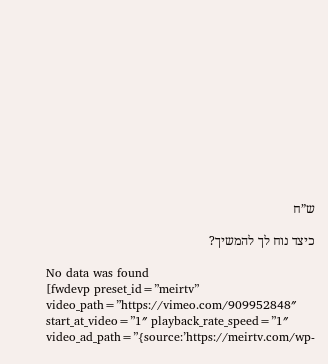ש”ח

כיצד נוח לך להמשיך?

No data was found
[fwdevp preset_id=”meirtv” video_path=”https://vimeo.com/909952848″ start_at_video=”1″ playback_rate_speed=”1″ video_ad_path=”{source:’https://meirtv.com/wp-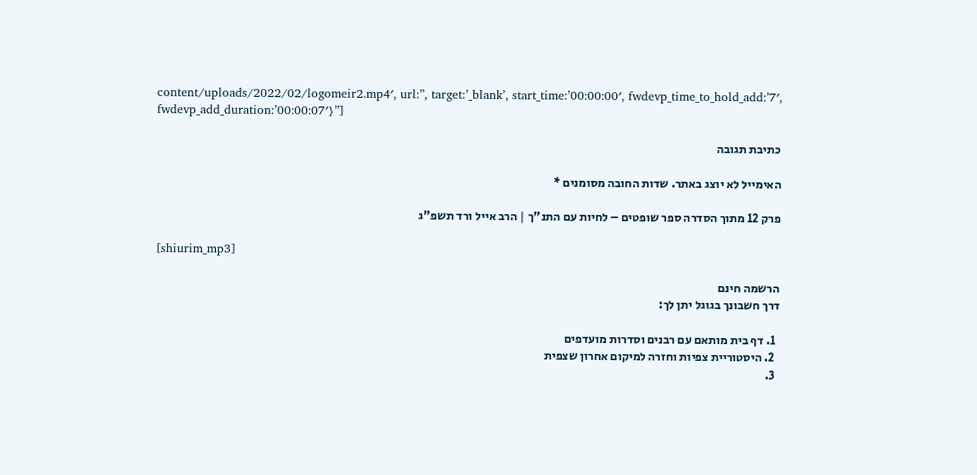content/uploads/2022/02/logomeir2.mp4′, url:”, target:’_blank’, start_time:’00:00:00′, fwdevp_time_to_hold_add:’7′, fwdevp_add_duration:’00:00:07′}”]

כתיבת תגובה

האימייל לא יוצג באתר. שדות החובה מסומנים *

פרק 12 מתוך הסדרה ספר שופטים – לחיות עם התנ"ך | הרב אייל ורד תשפ"ג

[shiurim_mp3]

הרשמה חינם
דרך חשבונך בגוגל יתן לך:

  1. דף בית מותאם עם רבנים וסדרות מועדפים
  2. היסטוריית צפיות וחזרה למיקום אחרון שצפית
  3.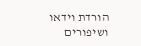הורדת וידאו ושיפורים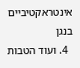אינטראקטיביים בנגן
  4. ועוד הטבות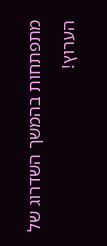מתפתחות בהמשך השדרוג של הערוץ!